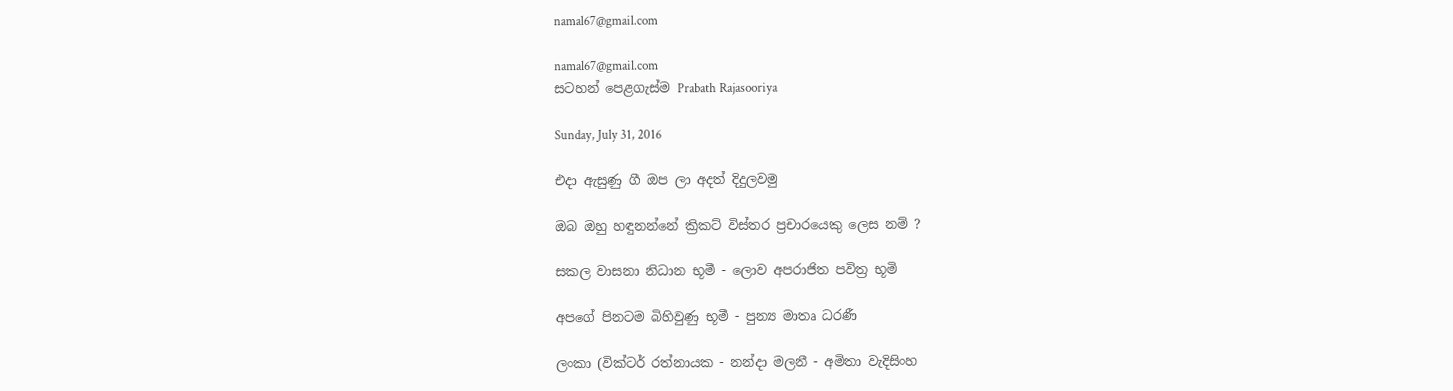namal67@gmail.com

namal67@gmail.com
සටහන් පෙළගැස්ම‍ Prabath Rajasooriya

Sunday, July 31, 2016

එදා ඇසුණු ගී ඔප ලා අදත් දිදුලවමු

ඔබ ඔහු හඳුනන්නේ ක්‍රිකට්‌ විස්‌තර ප්‍රචාරයෙකු ලෙස නම් ?

සකල වාසනා නිධාන භූමී - ලොව අපරාජිත පවිත්‍ර භූමි

අපගේ පිනටම බිහිවුණු භූමී - පුන්‍ය මාතෘ ධරණී

ලංකා (වික්‌ටර් රත්නායක - නන්දා මලනී - අමිතා වැදිසිංහ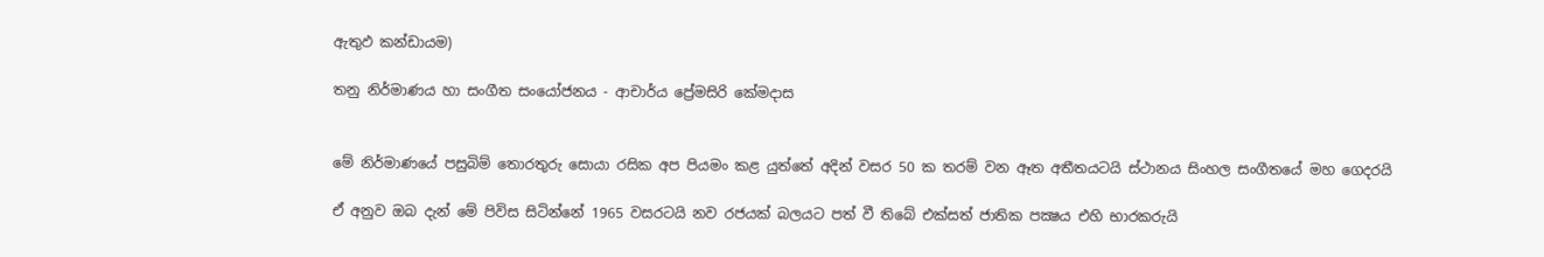ඇතුඵ කන්ඩායම)

තනු නිර්මාණය හා සංගීත සංයෝජනය - ආචාර්ය ප්‍රේමසිරි කේමදාස


මේ නිර්මාණයේ පසුබිම් තොරතුරු සොයා රසික අප පියමං කළ යුත්තේ අදින් වසර 50 ක තරම් වන ඈත අතීතයටයි ස්‌ථානය සිංහල සංගීතයේ මහ ගෙදරයි

ඒ අනුව ඔබ දැන් මේ පිවිස සිටින්නේ 1965 වසරටයි නව රජයක්‌ බලයට පත් වී තිබේ එක්‌සත් ජාතික පක්‍ෂය එහි භාරකරුයි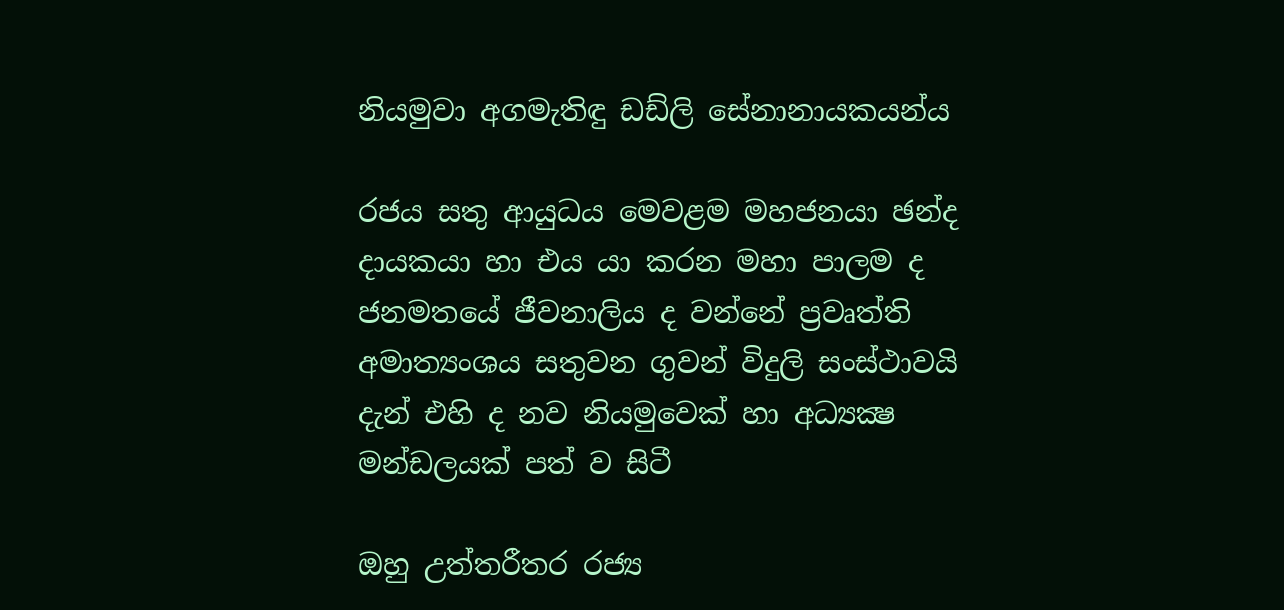නියමුවා අගමැතිඳු ඩඩ්ලි සේනානායකයන්ය

රජය සතු ආයුධය මෙවළම මහජනයා ඡන්ද දායකයා හා එය යා කරන මහා පාලම ද ජනමතයේ ජීවනාලිය ද වන්නේ ප්‍රවෘත්ති අමාත්‍යංශය සතුවන ගුවන් විදුලි සංස්‌ථාවයි දැන් එහි ද නව නියමුවෙක්‌ හා අධ්‍යක්‍ෂ මන්ඩලයක්‌ පත් ව සිටී

ඔහු උත්තරීතර රජ්‍ය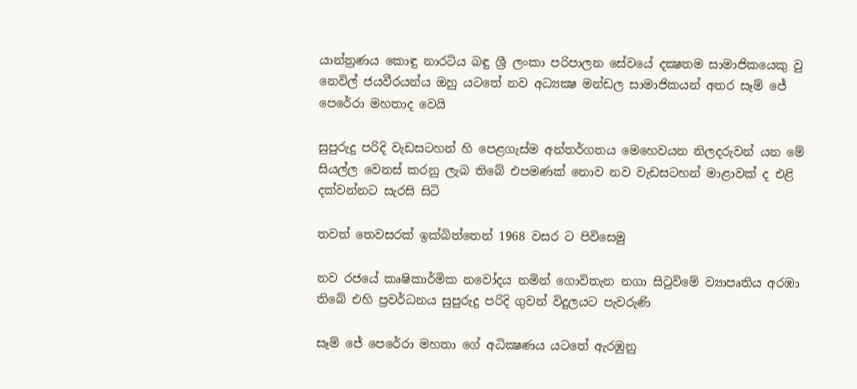යාන්ත්‍රණය කොඳු නාරටිය බඳු ශ්‍රී ලංකා පරිපාලන සේවයේ දක්‍ෂතම සාමාජිකයෙකු වු නෙවිල් ජයවීරයන්ය ඔහු යටතේ නව අධ්‍යක්‍ෂ මන්ඩල සාමාජිකයන් අතර සෑම් ජේ පෙරේරා මහතාද වෙයි

සුපුරුදු පරිදි වැඩසටහන් හි පෙළගැස්‌ම අන්තර්ගතය මෙහෙවයන නිලදරුවන් යන මේ සියල්ල වෙනස්‌ කරනු ලැබ තිබේ එපමණක්‌ නොව නව වැඩසටහන් මාළාවක්‌ ද එළි දක්‌වන්නට සැරසි සිටි

තවත් තෙවසරක්‌ ඉක්‌බිත්තෙන් 1968 වසර ට පිවිසෙමු

නව රජයේ කෘෂිකාර්මික නවෝදය නමින් ගොවිතැන නගා සිටුවිමේ ව්‍යාපෘතිය අරඹා තිබේ එහි ප්‍රවර්ධනය සුපුරුදු පරිදි ගුවන් විදුලයට පැවරුණි

සෑම් ජේ පෙරේරා මහතා ගේ අධික්‍ෂණය යටතේ ඇරඹුනු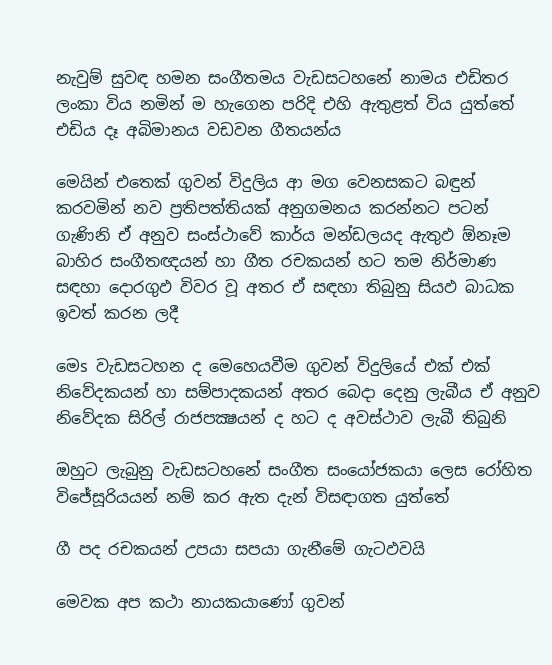නැවුම් සුවඳ හමන සංගීතමය වැඩසටහනේ නාමය එඩිතර ලංකා විය නමින් ම හැගෙන පරිදි එහි ඇතුළත් විය යුත්තේ එඩිය දෑ අබිමානය වඩවන ගීතයන්ය

මෙයින් එතෙක්‌ ගුවන් විදුලිය ආ මග වෙනසකට බඳුන් කරවමින් නව ප්‍රතිපත්තියක්‌ අනුගමනය කරන්නට පටන් ගැණිනි ඒ අනුව සංස්‌ථාවේ කාර්ය මන්ඩලයද ඇතුඵ ඕනෑම බාහිර සංගීතඥයන් හා ගීත රචකයන් හට තම නිර්මාණ සඳහා දොරගුඵ විවර වූ අතර ඒ සඳහා තිබුනු සියඵ බාධක ඉවත් කරන ලදී

මෙs වැඩසටහන ද මෙහෙයවීම ගුවන් විදුලියේ එක්‌ එක්‌ නිවේදකයන් හා සම්පාදකයන් අතර බෙදා දෙනු ලැබීය ඒ අනුව නිවේදක සිරිල් රාජපක්‍ෂයන් ද හට ද අවස්‌ථාව ලැබී තිබුනි

ඔහුට ලැබුනු වැඩසටහනේ සංගීත සංයෝජකයා ලෙස රෝහිත විජේසූරියයන් නම් කර ඇත දැන් විසඳාගත යුත්තේ

ගී පද රචකයන් උපයා සපයා ගැනීමේ ගැටඵවයි

මෙවක අප කථා නායකයාණෝ ගුවන්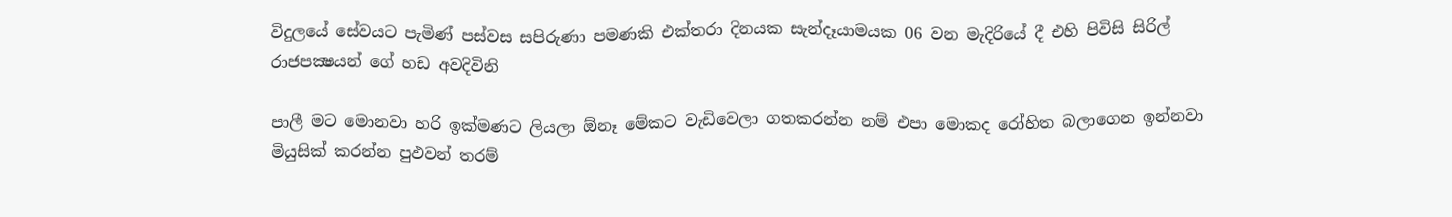විදුලයේ සේවයට පැමිණ්‌ පස්‌වස සපිරුණා පමණකි එක්‌තරා දිනයක සැන්දෑයාමයක 06 වන මැදිරියේ දී එහි පිවිසි සිරිල් රාජපක්‍ෂයන් ගේ හඩ අවදිවිනි

පාලී මට මොනවා හරි ඉක්‌මණට ලියලා ඕනෑ මේකට වැඩිවෙලා ගතකරන්න නම් එපා මොකද රෝහිත බලාගෙන ඉන්නවා මියුසික්‌ කරන්න පුඵවන් තරම්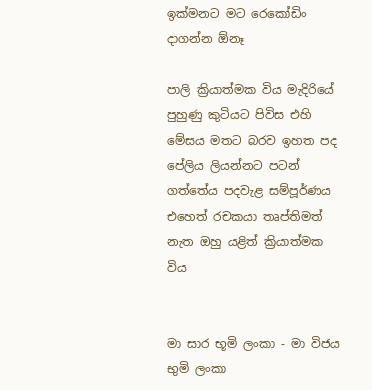ඉක්‌මනට මට රෙකෝඩිං දාගන්න ඕනෑ

පාලි ක්‍රියාත්මක විය මැදිරියේ පුහුණු කුටියට පිවිස එහි මේසය මතට බරව ඉහත පද පේලිය ලියන්නට පටන් ගත්තේය පදවැළ සම්පූර්ණය එහෙත් රචකයා තෘප්තිමත් නැත ඔහු යළිත් ක්‍රියාත්මක විය


මා සාර භූමි ලංකා - මා විජය භුමි ලංකා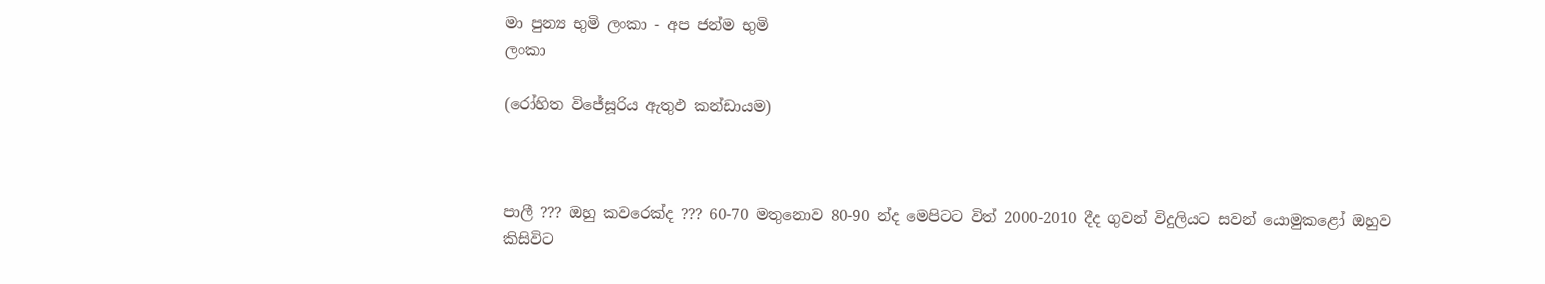මා පුන්‍ය භුමි ලංකා - අප ජන්ම භුමි
ලංකා

(රෝහිත විජේසූරිය ඇතුඵ කන්ඩායම)



පාලී ??? ඔහු කවරෙක්‌ද ??? 60-70 මතුනොව 80-90 න්ද මෙපිටට විත් 2000-2010 දීද ගුවන් විදුලියට සවන් යොමුකළෝ ඔහුව කිසිවිට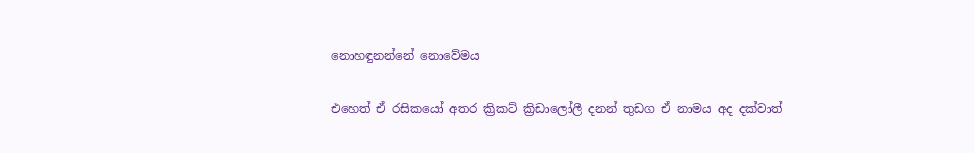නොහඳුනන්නේ නොවේමය

එහෙත් ඒ රසිකයෝ අතර ක්‍රිකට්‌ ක්‍රිඩාලෝලී දනන් තුඩග ඒ නාමය අද දක්‌වාත්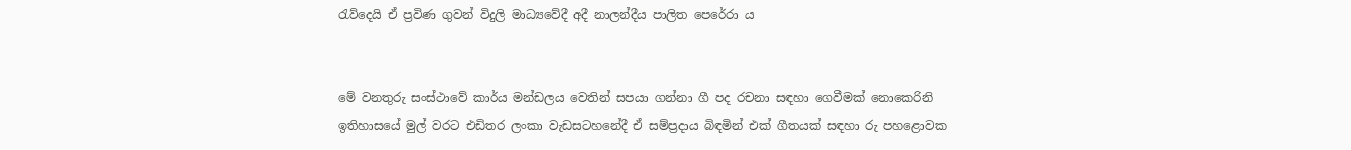රැව්දෙයි ඒ ප්‍රවිණ ගුවන් විදුලි මාධ්‍යවේදී අදී නාලන්දීය පාලිත පෙරේරා ය


මේ වනතුරු සංස්‌ථාවේ කාර්ය මන්ඩලය වෙතින් සපයා ගන්නා ගී පද රචනා සඳහා ගෙවීමක්‌ නොකෙරිනි ඉතිහාසයේ මුල් වරට එඩිතර ලංකා වැඩසටහනේදී ඒ සම්ප්‍රදාය බිඳමින් එක්‌ ගීතයක්‌ සඳහා රු පහළොවක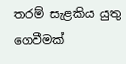තරම් සැළකිය යුතු ගෙවීමක්‌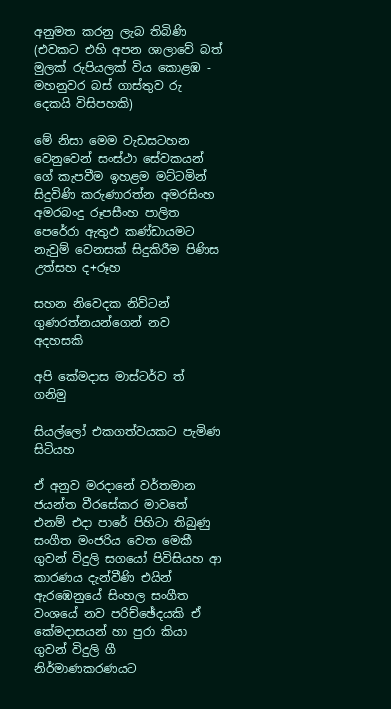අනුමත කරනු ලැබ තිබිණි (එවකට එහි අපන ශාලාවේ බත් මුලක්‌ රුපියලක්‌ විය කොළඹ - මහනුවර බස්‌ ගාස්‌තුව රු දෙකයි විසිපහකි)

මේ නිසා මෙම වැඩසටහන වෙනුවෙන් සංස්‌ථා සේවකයන් ගේ කැපවීම ඉහළම මට්‌ටමින් සිදුවිණි කරුණාරත්න අමරසිංහ අමරබංදු රූපසීංහ පාලිත පෙරේරා ඇතුඵ කණ්‌ඩායමට නැවුම් වෙනසක්‌ සිදුකිරීම පිණිස උත්සහ ද+රූහ

සහන නිවෙදක නිව්ටන් ගුණරත්නයන්ගෙන් නව අදහසකි

අපි කේමදාස මාස්‌ටර්ව ත් ගනිමු

සියල්ලෝ එකගත්වයකට පැමිණ සිටියහ

ඒ අනුව මරදානේ වර්තමාන ජයන්ත වීරසේකර මාවතේ එනම් එදා පාරේ පිහිටා තිබුණු සංගීත මංජරිය වෙත මෙකී ගුවන් විදුලි සගයෝ පිවිසියහ ආ කාරණය දැන්වීණි එයින් ඇරඹෙනුයේ සිංහල සංගීත වංශයේ නව පරිච්ඡේදයකි ඒ කේමදාසයන් හා පුරා කියා ගුවන් විදුලි ගී නිර්මාණකරණයට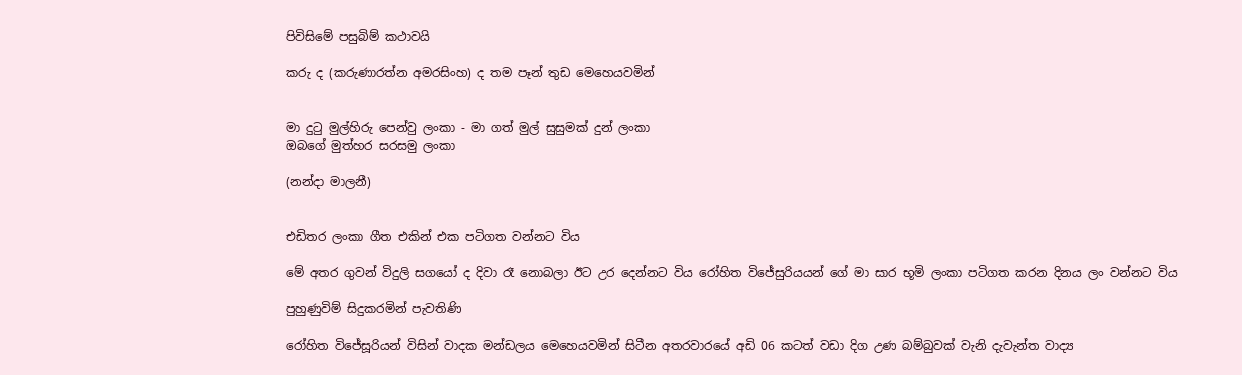පිවිසිමේ පසුබිම් කථාවයි

කරු ද (කරුණාරත්න අමරසිංහ) ද තම පෑන් තුඩ මෙහෙයවමින්


මා දුටු මුල්හිරු පෙන්වු ලංකා - මා ගත් මුල් සුසුමක්‌ දුන් ලංකා
ඔබගේ මුත්හර සරසමු ලංකා

(නන්දා මාලනී)


එඩිතර ලංකා ගීත එකින් එක පටිගත වන්නට විය

මේ අතර ගුවන් විදුලි සගයෝ ද දිවා රෑ නොබලා ඊට උර දෙන්නට විය රෝහිත විජේසුරියයන් ගේ මා සාර භූමි ලංකා පටිගත කරන දිනය ලං වන්නට විය

පුහුණුවිම් සිදුකරමින් පැවතිණි

රෝහිත විජේසූරියන් විසින් වාදක මන්ඩලය මෙහෙයවමින් සිටීන අතරවාරයේ අඩි 06 කටත් වඩා දිග උණ බම්බුවක්‌ වැනි දැවැන්ත වාද්‍ය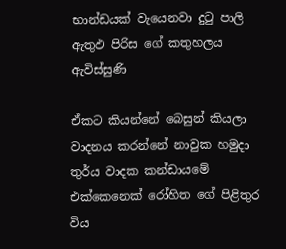භාන්ඩයක්‌ වැයෙනවා දුටු පාලි ඇතුඵ පිරිස ගේ කතුහලය ඇවිස්‌සුණි

ඒකට කියන්නේ බෙසුන් කියලා වාදනය කරන්නේ නාවුක හමුදා තුර්ය වාදක කන්ඩායමේ එක්‌කෙනෙක්‌ රෝහිත ගේ පිළිතුර විය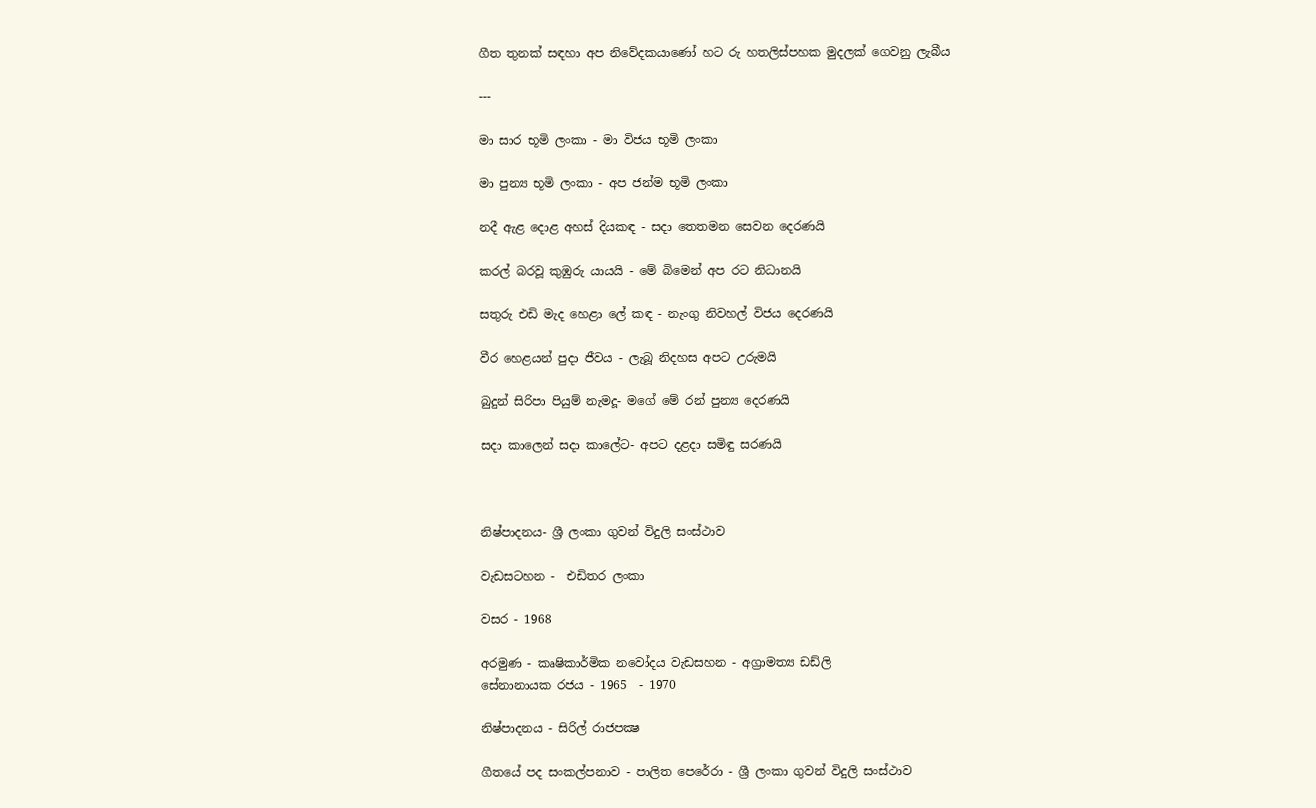ගීත තුනක්‌ සඳහා අප නිවේදකයාණෝ හට රු හතලිස්‌පහක මුදලක්‌ ගෙවනු ලැබීය

---

මා සාර භූමි ලංකා - මා විජය භූමි ලංකා

මා පුන්‍ය භූමි ලංකා - අප ජන්ම භූමි ලංකා

නදී ඇළ දොළ අහස්‌ දියකඳ - සදා තෙතමන සෙවන දෙරණයි

කරල් බරවූ කුඹුරු යායයි - මේ බිමෙන් අප රට නිධානයි

සතුරු එඩි මැද හෙළා ලේ කඳ - නැංගු නිවහල් විජය දෙරණයි

වීර හෙළයන් පුදා ජීවය - ලැබූ නිදහස අපට උරුමයි

බුදුන් සිරිපා පියුම් නැමදූ- මගේ මේ රන් පුන්‍ය දෙරණයි

සදා කාලෙන් සදා කාලේට- අපට දළදා සමිඳු සරණයි



නිෂ්පාදනය- ශ්‍රී ලංකා ගුවන් විදුලි සංස්‌ථාව

වැඩසටහන -  එඩිතර ලංකා

වසර - 1968

අරමුණ - කෘෂිකාර්මික නවෝදය වැඩසහන - අග්‍රාමත්‍ය ඩඩ්ලි
සේනානායක රජය - 1965  - 1970

නිෂ්පාදනය - සිරිල් රාජපක්‍ෂ

ගීතයේ පද සංකල්පනාව - පාලිත පෙරේරා - ශ්‍රී ලංකා ගුවන් විදුලි සංස්‌ථාව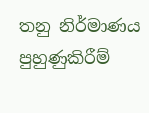තනු නිර්මාණය පුහුණුකිරීම්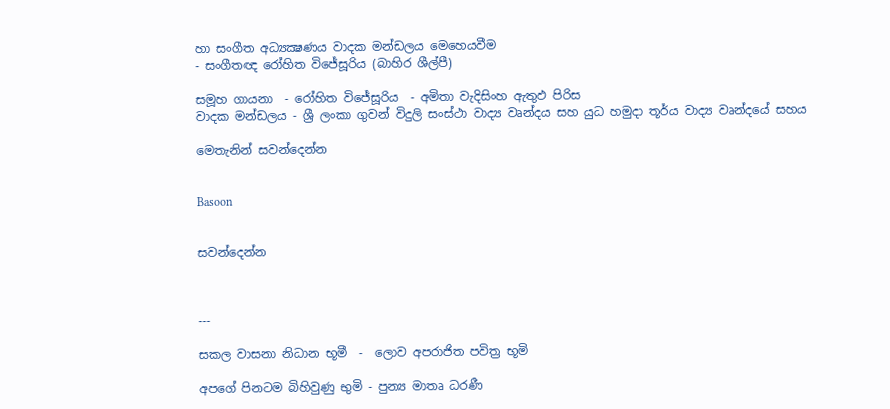හා සංගීත අධ්‍යක්‍ෂණය වාදක මන්ඩලය මෙහෙයවීම
- සංගීතඥ රෝහිත විජේසූරිය (බාහිර ශීල්පී)

සමූහ ගායනා  - රෝහිත විජේසූරිය  - අමිතා වැදිසිංහ ඇතුඵ පිරිස
වාදක මන්ඩලය - ශ්‍රී ලංකා ගුවන් විදුලි සංස්‌ථා වාද්‍ය වෘන්දය සහ යුධ හමුදා තූර්ය වාද්‍ය වෘන්දයේ සහය

මෙතැනින් සවන්දෙන්න


Basoon


සවන්දෙන්න



---

සකල වාසනා නිධාන භූමී  -  ලොව අපරාජිත පවිත්‍ර භූමි

අපගේ පිනටම බිහිවුණු භුමි - පුන්‍ය මාතෘ ධරණී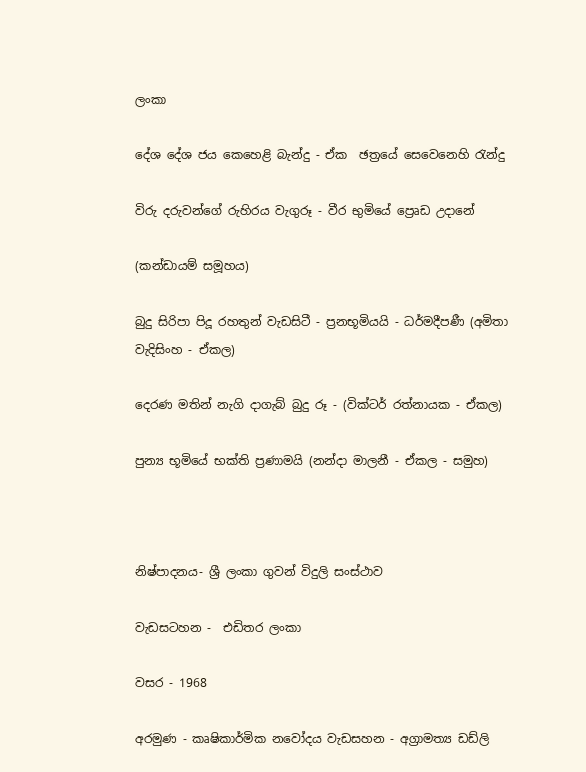ලංකා

දේශ දේශ ජය කෙහෙළි බැන්දු - ඒක  ඡත්‍රයේ සෙවෙනෙහි රැන්දු

විරු දරුවන්ගේ රුහිරය වැගුරූ - වීර භුමියේ ප්‍රෙෘඩ උදානේ

(කන්ඩායම් සමූහය)

බුදු සිරිපා පිදූ රහතුන් වැඩසිටී - ප්‍රනභූමියයි - ධර්මදීපණී (අමිතා වැදිසිංහ - ඒකල)

දෙරණ මතින් නැගි දාගැබ් බුදු රූ - (වික්‌ටර් රත්නායක - ඒකල)

පුන්‍ය භූමියේ භක්‌ති ප්‍රණාමයි (නන්දා මාලනී - ඒකල - සමුහ)



නිෂ්පාදනය- ශ්‍රී ලංකා ගුවන් විදුලි සංස්‌ථාව

වැඩසටහන -  එඩිතර ලංකා

වසර - 1968

අරමුණ - කෘෂිකාර්මික නවෝදය වැඩසහන - අග්‍රාමත්‍ය ඩඩ්ලි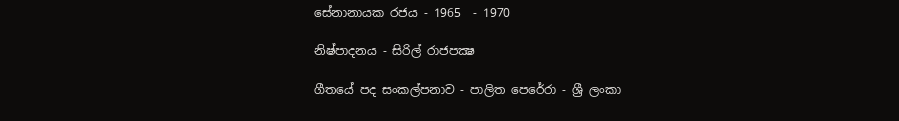සේනානායක රජය - 1965  - 1970

නිෂ්පාදනය - සිරිල් රාජපක්‍ෂ

ගීතයේ පද සංකල්පනාව - පාලිත පෙරේරා - ශ්‍රී ලංකා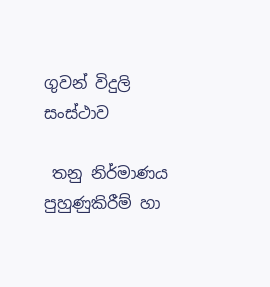ගුවන් විදුලි සංස්‌ථාව

 තනු නිර්මාණය පුහුණුකිරීම් හා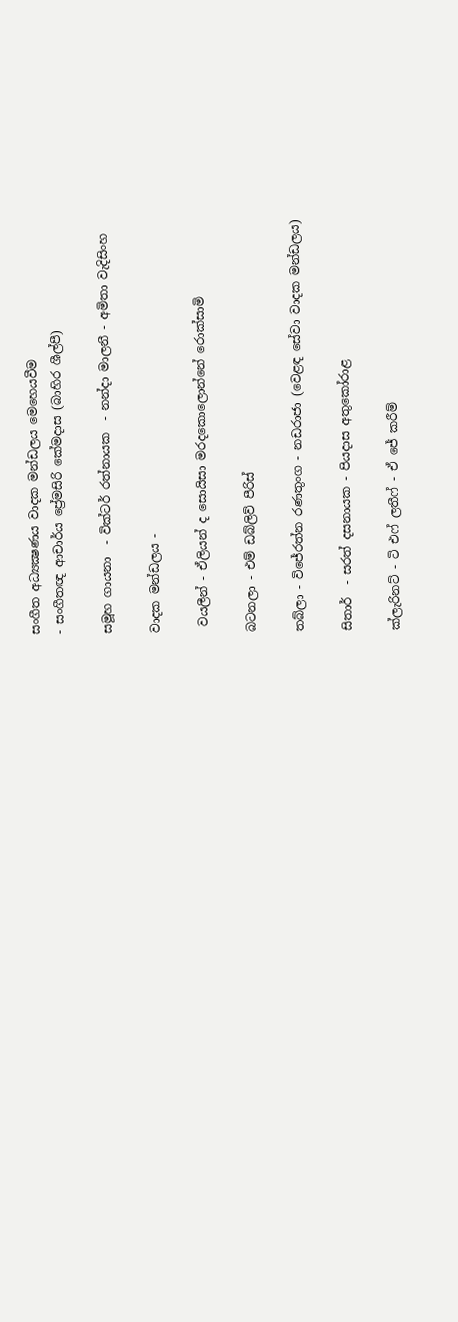සංගීත අධ්‍යක්‍ෂණය වාදක මන්ඩලය මෙහෙයවීම
- සංගීතඥ ආචාර්ය ප්‍රේමසිරි කේමදාස (බාහිර ශීල්පී)

සමූහ ගායනා  - වික්‌ටර් රත්නායක  - නන්දා මාලනී - අමිතා වැදිසිංහ

වාදක මන්ඩලය -

 වයලීන් - ඒලියන් ද සොයිසා මරදකොලොන්නේ රොක්‌සාමි

බටනලා - එම් ඩබ්ලිව් පීරිස්‌

තබ්ලා - විජේරත්න රණතුංග - නඩරාජා (වෙළඳ සේවා වාදක මන්ඩලය)

සිතාර්  - සරත් දසනායක - පියදාස අතුකෝරාළ

ක්‌ලැරිනට්‌ - ටි එෆ් ලතීෆ් - ඒ ජේ කරීම්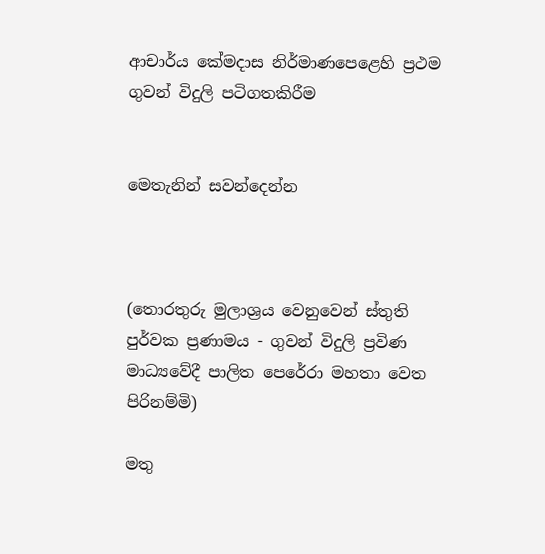ආචාර්ය කේමදාස නිර්මාණපෙළෙහි ප්‍රථම ගුවන් විදුලි පටිගතකිරීම


මෙතැනින් සවන්දෙන්න



(තොරතුරු මුලාශ්‍රය වෙනුවෙන් ස්‌තුති පුර්වක ප්‍රණාමය - ගුවන් විදුලි ප්‍රවිණ මාධ්‍යවේදී පාලිත පෙරේරා මහතා වෙත පිරිනම්මි)

මතු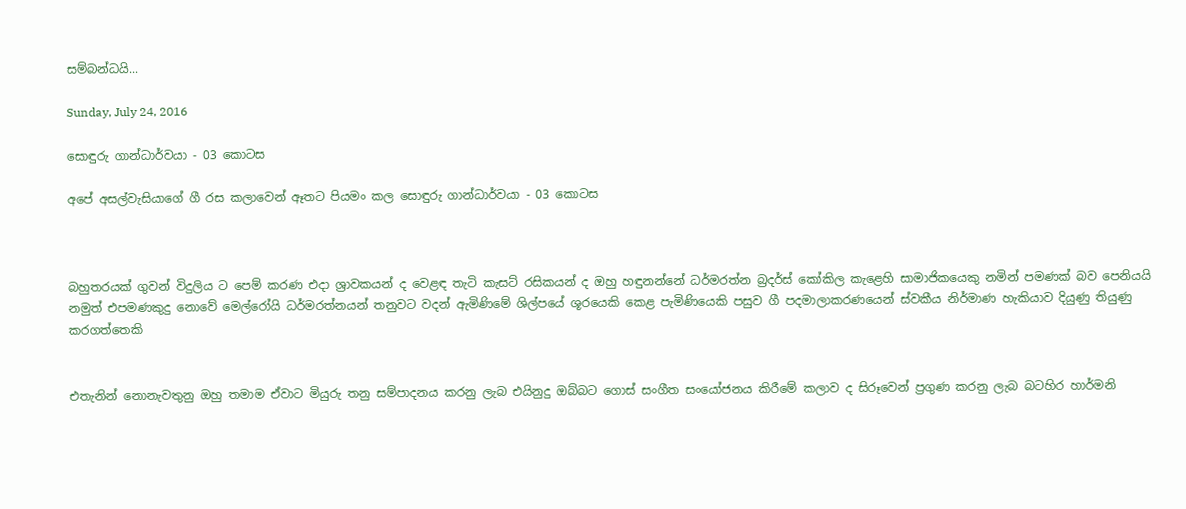සම්බන්ධයි...

Sunday, July 24, 2016

සොඳුරු ගාන්ධාර්වයා - 03 කොටස

අපේ අසල්වැසියාගේ ගී රස කලාවෙන් ඈතට පියමං කල සොඳුරු ගාන්ධාර්වයා - 03 කොටස



බහුතරයක්‌ ගුවන් විදුලිය ට පෙම් කරණ එදා ශ්‍රාවකයන් ද වෙළඳ තැටි කැසට්‌ රසිකයන් ද ඔහු හඳුනන්නේ ධර්මරත්න බ්‍රදර්ස්‌ කෝකිල කැළෙහි සාමාජිකයෙකු නමින් පමණක්‌ බව පෙනියයි
නමුත් එපමණකුදු නොවේ මෙල්රෝයි ධර්මරත්නයන් තනුවට වදන් ඇමිණිමේ ශිල්පයේ ශූරයෙකි කෙළ පැමිණියෙකි පසුව ගී පදමාලාකරණයෙන් ස්‌වකීය නිර්මාණ හැකියාව දියුණු තියුණු කරගත්තෙකි


එතැනින් නොනැවතුනු ඔහු තමාම ඒවාට මියුරු තනු සම්පාදනය කරනු ලැබ එයිනුදු ඔබ්බට ගොස්‌ සංගීත සංයෝජනය කිරීමේ කලාව ද සිරූවෙන් ප්‍රගුණ කරනු ලැබ බටහිර හාර්මනි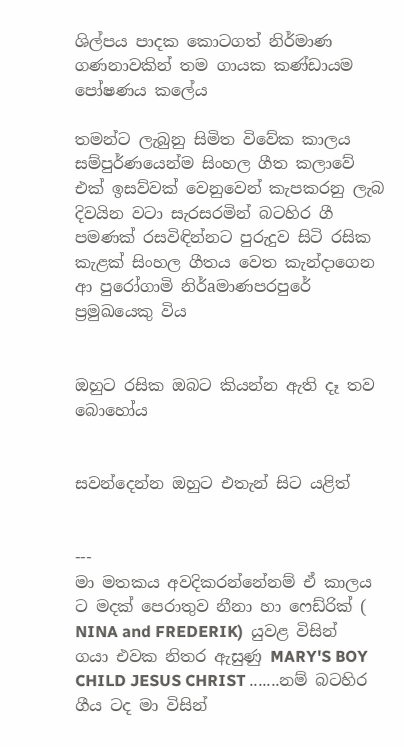ශිල්පය පාදක කොටගත් නිර්මාණ ගණනාවකින් තම ගායක කණ්‌ඩායම පෝෂණය කලේය

තමන්ට ලැබුනු සිමිත විවේක කාලය සම්පුර්ණයෙන්ම සිංහල ගීත කලාවේ එක්‌ ඉසව්වක්‌ වෙනුවෙන් කැපකරනු ලැබ දිවයින වටා සැරසරමින් බටහිර ගී පමණක්‌ රසවිඳින්නට පුරුදුව සිටි රසික කැළක්‌ සිංහල ගීතය වෙත කැන්දාගෙන ආ පුරෝගාමි නිර්aමාණපරපුරේ ප්‍රමුඛයෙකු විය


ඔහුට රසික ඔබට කියන්න ඇති දෑ තව බොහෝය


සවන්දෙන්න ඔහුට එතැන් සිට යළිත්


---
මා මතකය අවදිකරන්නේනම් ඒ කාලය ට මදක්‌ පෙරාතුව නීනා හා ෆෙඩ්රික්‌ ( NINA and FREDERIK)  යුවළ විසින් ගයා එවක නිතර ඇසුණු MARY'S BOY CHILD JESUS CHRIST .......නම් බටහිර ගීය ටද මා විසින්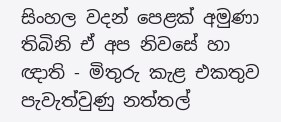සිංහල වදන් පෙළක්‌ අමුණා තිබිනි ඒ අප නිවසේ හා ඥාති - මිතුරු කැළ එකතුව පැවැත්වුණු නත්තල්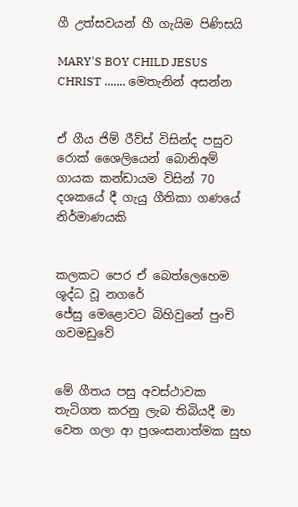ගී උත්සවයන් හී ගැයිම පිණිසයි

MARY'S BOY CHILD JESUS CHRIST ....... මෙතැනින් අසන්න


ඒ ගීය ජිම් රීව්ස්‌ විසින්ද පසුව රොක්‌ ශෛලියෙන් බොනිඅම් ගායක කන්ඩායම විසින් 70 දශකයේ දී ගැයු ගීතිකා ගණයේ නිර්මාණයකි


කලකට පෙර ඒ බෙත්ලෙහෙම ශූද්ධ වූ නගරේ
ජේසු මෙළොවට බිහිවුනේ පුංචි ගවමඩුවේ


මේ ගීතය පසු අවස්‌ථාවක තැටිගත කරනු ලැබ තිබියදී මා වෙත ගලා ආ ප්‍රශංසනාත්මක සුභ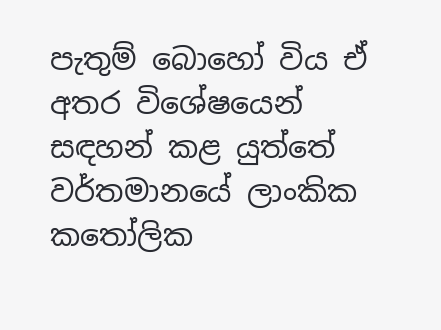පැතුම් බොහෝ විය ඒ අතර විශේෂයෙන් සඳහන් කළ යුත්තේ වර්තමානයේ ලාංකික කතෝලික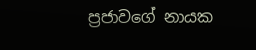ප්‍රජාවගේ නායක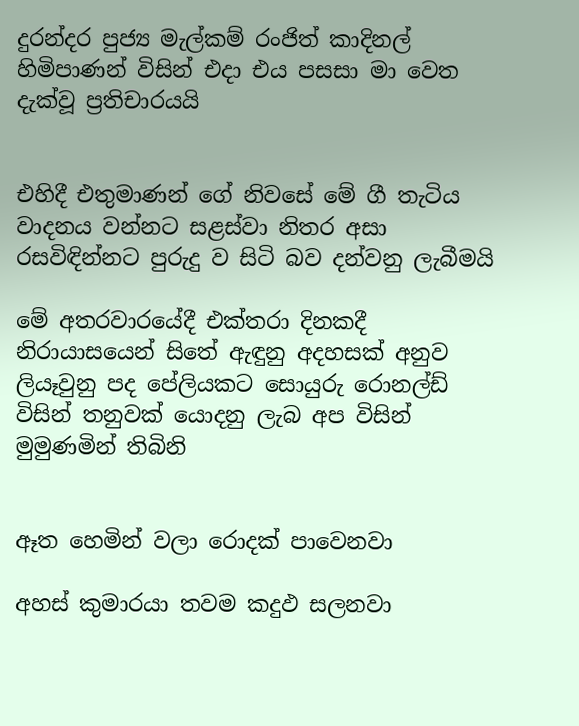දුරන්දර පුජ්‍ය මැල්කම් රංජිත් කාදිනල් හිමිපාණන් විසින් එදා එය පසසා මා වෙත දැක්‌වූ ප්‍රතිචාරයයි


එහිදී එතුමාණන් ගේ නිවසේ මේ ගී තැටිය වාදනය වන්නට සළස්‌වා නිතර අසා රසවිඳින්නට පුරුදු ව සිටි බව දන්වනු ලැබීමයි

මේ අතරවාරයේදී එක්‌තරා දිනකදී නිරායාසයෙන් සිතේ ඇඳුනු අදහසක්‌ අනුව ලියෑවුනු පද පේලියකට සොයුරු රොනල්ඩ් විසින් තනුවක්‌ යොදනු ලැබ අප විසින් මුමුණමින් තිබිනි


ඈත හෙමින් වලා රොදක්‌ පාවෙනවා

අහස්‌ කුමාරයා තවම කදුඵ සලනවා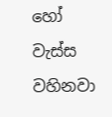හෝ වැස්‌ස වහිනවා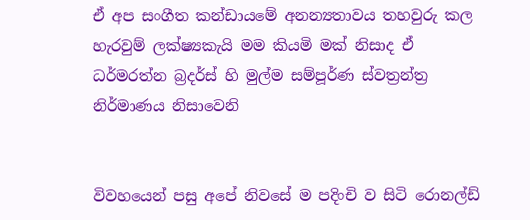ඒ අප සංගීත කන්ඩායමේ අනන්‍යතාවය තහවුරු කල හැරවුම් ලක්‌ෂ්‍යකැයි මම කියමි මක්‌ නිසාද ඒ ධර්මරත්න බ්‍රදර්ස්‌ හි මුල්ම සම්පූර්ණ ස්‌වත්‍රන්ත්‍ර නිර්මාණය නිසාවෙනි


විවහයෙන් පසු අපේ නිවසේ ම පදිංචි ව සිටි රොනල්ඩ්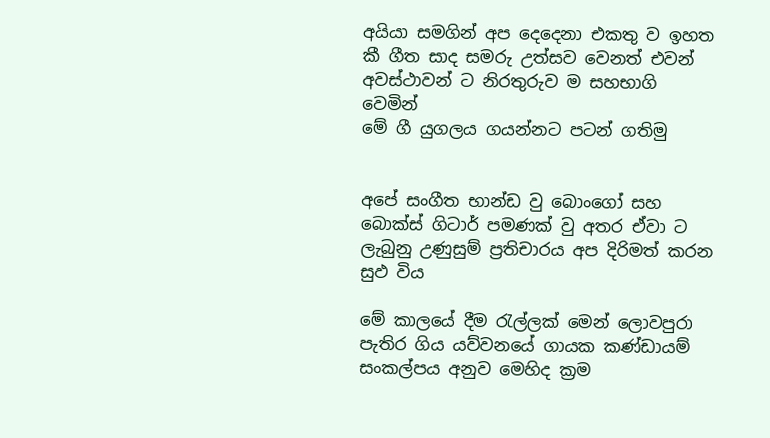අයියා සමගින් අප දෙදෙනා එකතු ව ඉහත කී ගීත සාද සමරු උත්සව වෙනත් එවන් අවස්‌ථාවන් ට නිරතුරුව ම සහභාගි වෙමින්
මේ ගී යුගලය ගයන්නට පටන් ගතිමු


අපේ සංගීත භාන්ඩ වු බොංගෝ සහ බොක්‌ස්‌ ගිටාර් පමණක්‌ වු අතර ඒවා ට ලැබුනු උණුසුම් ප්‍රතිචාරය අප දිරිමත් කරන සුඵ විය

මේ කාලයේ දීම රැල්ලක්‌ මෙන් ලොවපුරා පැතිර ගිය යව්වනයේ ගායක කණ්‌ඩායම් සංකල්පය අනුව මෙහිද ක්‍රම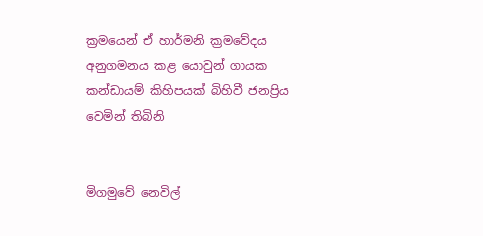ක්‍රමයෙන් ඒ හාර්මනි ක්‍රමවේදය අනුගමනය කළ යොවුන් ගායක කන්ඩායම් කිහිපයක්‌ බිහිවී ජනප්‍රිය වෙමින් තිබිනි


මිගමුවේ නෙවිල්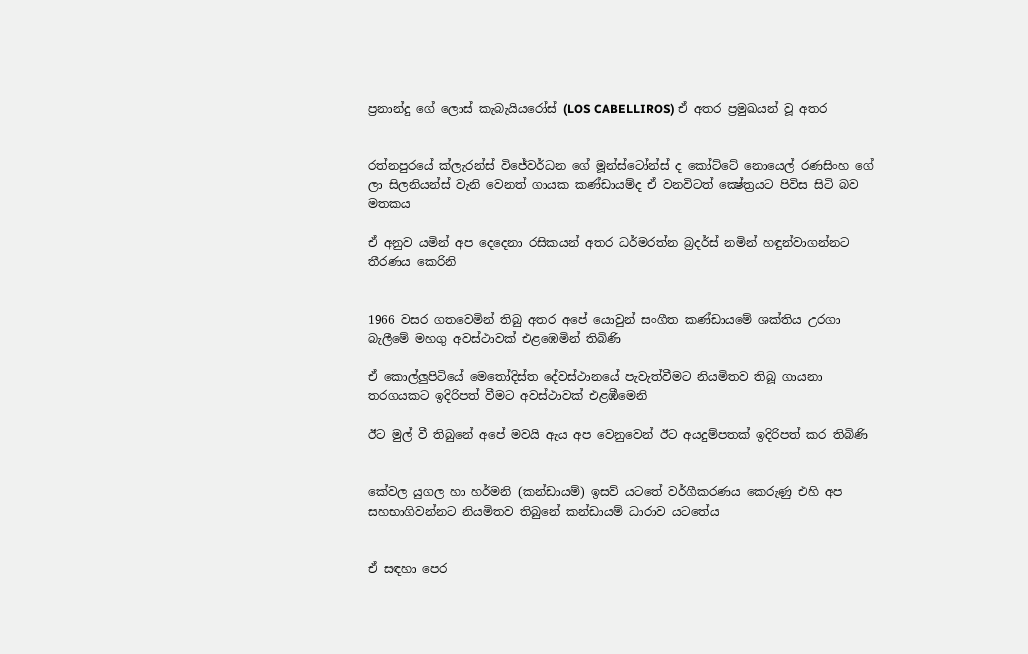ප්‍රනාන්දු ගේ ලොස්‌ කැබැයියරෝස්‌ (LOS CABELLIROS) ඒ අතර ප්‍රමුඛයන් වූ අතර


රත්නපුරයේ ක්‌ලැරන්ස්‌ විජේවර්ධන ගේ මූන්ස්‌ටෝන්ස්‌ ද කෝට්‌ටේ නොයෙල් රණසිංහ ගේ ලා සිලනියන්ස්‌ වැනි වෙනත් ගායක කණ්‌ඩායම්ද ඒ වනවිටත් ක්‍ෂේත්‍රයට පිවිස සිටි බව මතකය

ඒ අනුව යමින් අප දෙදෙනා රසිකයන් අතර ධර්මරත්න බ්‍රදර්ස්‌ නමින් හඳුන්වාගන්නට තීරණය කෙරිනි


1966 වසර ගතවෙමින් තිබු අතර අපේ යොවුන් සංගීත කණ්‌ඩායමේ ශක්‌තිය උරගා බැලීමේ මහගු අවස්‌ථාවක්‌ එළඹෙමින් තිබිණි

ඒ කොල්ලුපිටියේ මෙතෝදිස්‌ත දේවස්‌ථානයේ පැවැත්වීමට නියමිතව තිබූ ගායනා තරගයකට ඉදිරිපත් වීමට අවස්‌ථාවක්‌ එළඹීමෙනි

ඊට මුල් වී තිබුනේ අපේ මවයි ඇය අප වෙනුවෙන් ඊට අයදුම්පතක්‌ ඉදිරිපත් කර තිබිණි


කේවල යුගල හා හර්මනි (කන්ඩායම්) ඉසව් යටතේ වර්ගීකරණය කෙරුණු එහි අප සහභාගිවන්නට නියමිතව තිබුනේ කන්ඩායම් ධාරාව යටතේය


ඒ සඳහා පෙර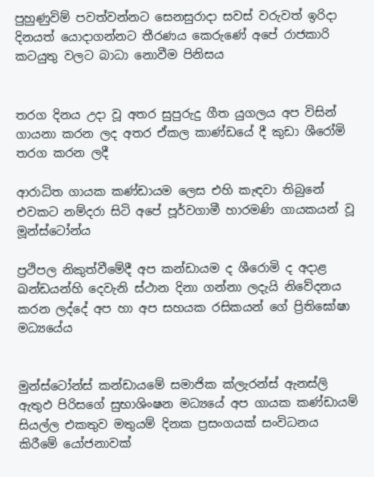පුහුණුවිම් පවත්වන්නට සෙනසුරාදා සවස්‌ වරුවත් ඉරිදා දිනයත් යොදාගන්නට තීරණය කෙරුණේ අපේ රාජකාරි කටයුතු වලට බාධා නොවීම පිනිසය


තරග දිනය උදා වූ අතර සුපුරුදු ගීත යුගලය අප විසින් ගායනා කරන ලද අතර ඒකල කාණ්‌ඩයේ දී කුඩා ශීරෝමි තරග කරන ලදී

ආරාධිත ගායක කණ්‌ඩායම ලෙස එහි කැඳවා තිබුනේ එවකට නම්දරා සිටි අපේ පූර්වගාමී හාරමණි ගායකයන් වූ මූන්ස්‌ටෝන්ය

ප්‍රථිපල නිකුත්වීමේදී අප කන්ඩායම ද ශීරොමි ද අදාළ ඛන්ඩයන්හි දෙවැනි ස්‌ථාන දිනා ගන්නා ලදැයි නිවේදනය කරන ලද්දේ අප හා අප සහයක රසිකයන් ගේ ප්‍රිතිඝෝෂා මධ්‍යයේය


මුන්ස්‌ටෝන්ස්‌ කන්ඩායමේ සමාජික ක්‌ලැරන්ස්‌ ඇනස්‌ලි ඇතුඵ පිරිසගේ සුභාශිංෂන මධ්‍යයේ අප ගායක කණ්‌ඩායම් සියල්ල එකතුව මතුයම් දිනක ප්‍රසංගයක්‌ සංවිධනය කිරීමේ යෝජනාවක්‌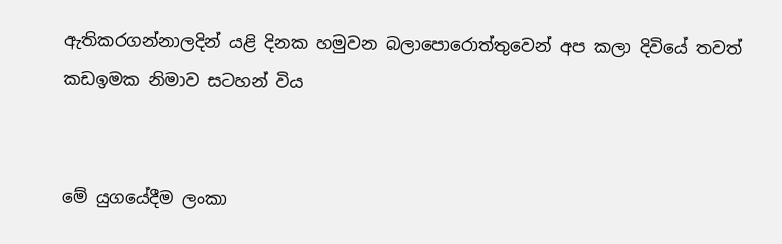ඇතිකරගන්නාලදින් යළි දිනක හමුවන බලාපොරොත්තුවෙන් අප කලා දිවියේ තවත් කඩඉමක නිමාව සටහන් විය


මේ යුගයේදීම ලංකා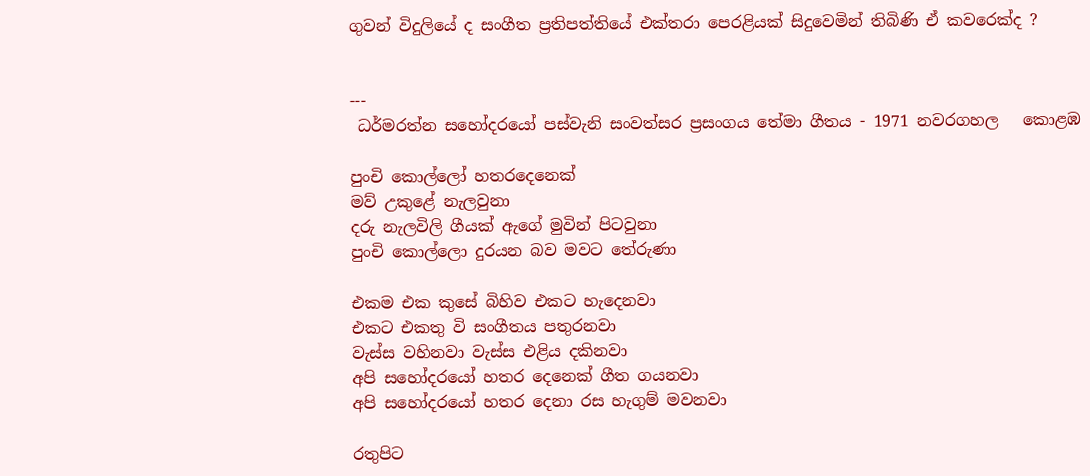ගුවන් විදුලියේ ද සංගීත ප්‍රතිපත්තියේ එක්‌තරා පෙරළියක්‌ සිදුවෙමින් තිබිණි ඒ කවරෙක්‌ද ?


---
 ධර්මරත්න සහෝදරයෝ පස්‌වැනි සංවත්සර ප්‍රසංගය තේමා ගීතය - 1971 නවරගහල   කොළඹ

පුංචි කොල්ලෝ හතරදෙනෙක්‌
මව් උකුළේ නැලවුනා
දරු නැලවිලි ගීයක්‌ ඇගේ මුවින් පිටවුනා
පුංචි කොල්ලො දුරයන බව මවට තේරුණා

එකම එක කුසේ බිහිව එකට හැදෙනවා
එකට එකතු වි සංගීතය පතුරනවා
වැස්‌ස වහිනවා වැස්‌ස එළිය දකිනවා
අපි සහෝදරයෝ හතර දෙනෙක්‌ ගීත ගයනවා
අපි සහෝදරයෝ හතර දෙනා රස හැගුම් මවනවා

රතුපිට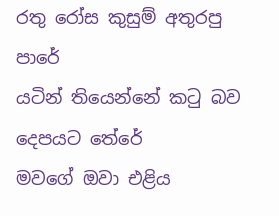රතු රෝස කුසුම් අතුරපු පාරේ
යටින් තියෙන්නේ කටු බව දෙපයට තේරේ
මවගේ ඔවා එළිය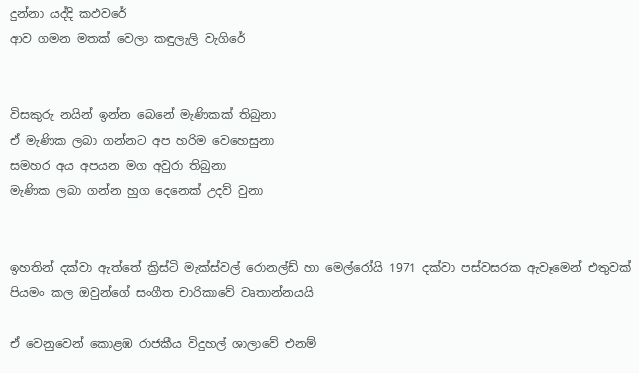දුන්නා යද්දි කඵවරේ
ආව ගමන මතක්‌ වෙලා කඳුලැලි වැගිරේ


විසකුරු නයින් ඉන්න බෙනේ මැණිකක්‌ තිබුනා
ඒ මැණික ලබා ගන්නට අප හරිම වෙහෙසුනා
සමහර අය අපයන මග අවුරා තිබුනා
මැණික ලබා ගන්න හුග දෙනෙක්‌ උදව් වුනා


ඉහතින් දක්‌වා ඇත්තේ ක්‍රිස්‌ටි මැක්‌ස්‌වල් රොනල්ඩ් හා මෙල්රෝයි 1971 දක්‌වා පස්‌වසරක ඇවෑමෙන් එතුවක්‌ පියමං කල ඔවුන්ගේ සංගීත චාරිකාවේ වෘතාන්නයයි

ඒ වෙනුවෙන් කොළඹ රාජකීය විදුහල් ශාලාවේ එනම්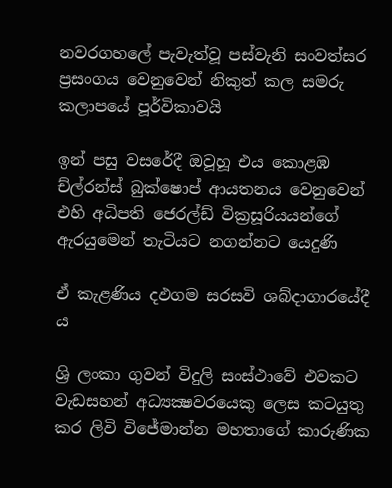නවරගහලේ පැවැත්වූ පස්‌වැනි සංවත්සර ප්‍රසංගය වෙනුවෙන් නිකුත් කල සමරු කලාපයේ පූර්විකාවයි

ඉන් පසු වසරේදී ඔවූහූ එය කොළඹ ච්ල්රන්ස්‌ බුක්‌ෂොප් ආයතනය වෙනුවෙන් එහි අධිපති ජෙරල්ඩ් වික්‍රසූරියයන්ගේ ඇරයුමෙන් තැටියට නගන්නට යෙදුණි

ඒ කැළණිය දඵගම සරසවි ශබ්දාගාරයේදී ය

ශ්‍රි ලංකා ගුවන් විදුලි සංස්‌ථාවේ එවකට වැඩසහන් අධ්‍යක්‍ෂවරයෙකු ලෙස කටයුතු කර ලිවි විජේමාන්න මහතාගේ කාරුණික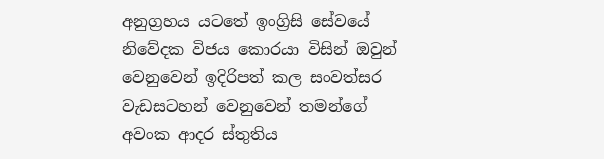අනුග්‍රහය යටතේ ඉංග්‍රිසි සේවයේ නිවේදක විජය කොරයා විසින් ඔවුන් වෙනුවෙන් ඉදිරිපත් කල සංවත්සර වැඩසටහන් වෙනුවෙන් තමන්ගේ අවංක ආදර ස්‌තුතිය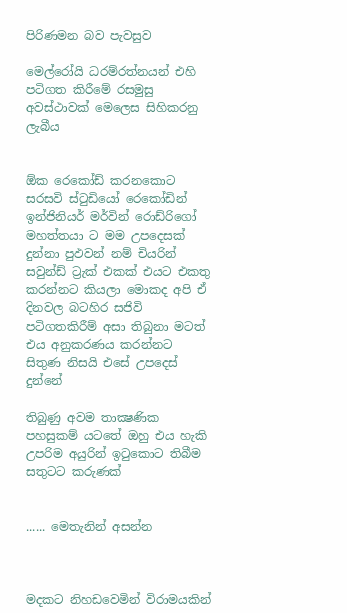පිරිණමන බව පැවසුව

මෙල්රෝයි ධරම්රත්නයන් එහි පටිගත කිරීමේ රසමුසු අවස්‌ථාවක්‌ මෙලෙස සිහිකරනු ලැබීය


ඕක රෙකෝඩ් කරනකොට සරසවි ස්‌ටුඩියෝ රෙකෝඩින් ඉන්ජිනියර් මර්වින් රොඩ්රිගෝ මහත්තයා ට මම උපදෙසක්‌ දුන්නා පුඵවන් නම් චියරින් සවුන්ඩ් ට්‍රැක්‌ එකක්‌ එයට එකතු කරන්නට කියලා මොකද අපි ඒ දිනවල බටහිර සජිවි පටිගතකිරීම් අසා තිබුනා මටත් එය අනුකරණය කරන්නට  සිතුණ නිසයි එසේ උපදෙස්‌ දුන්නේ

තිබුණු අවම තාක්‍ෂණික පහසුකම් යටතේ ඔහු එය හැකි උපරිම අයුරින් ඉටුකොට තිබීම සතුටට කරුණක්‌


...... මෙතැනින් අසන්න



මදකට නිහඩවෙමින් විරාමයකින්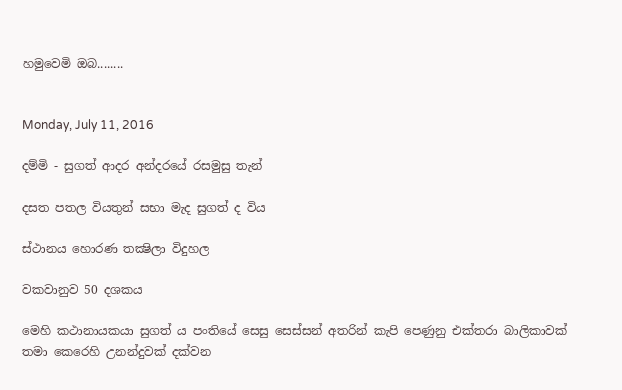හමුවෙමි ඔබ........


Monday, July 11, 2016

දම්මි - සුගත් ආදර අන්දරයේ රසමුසු තැන්

දසත පතල වියතුන් සභා මැද සුගත් ද විය

ස්‌ථානය හොරණ තක්‍ෂිලා විදුහල

වකවානුව 50 දශකය

මෙහි කථානායකයා සුගත් ය පංතියේ සෙසු සෙස්‌සන් අතරින් කැපි පෙණුනු එක්‌තරා බාලිකාවක්‌ තමා කෙරෙහි උනන්දුවක්‌ දක්‌වන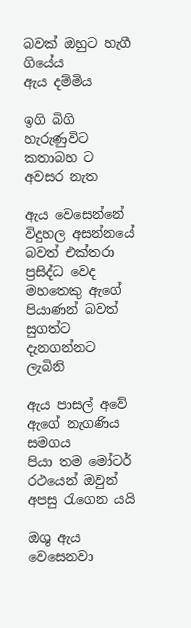බවක්‌ ඔහුට හැගී ගියේය
ඇය දම්මිය

ඉගි බිගි හැරුණුවිට කතාබහ ට අවසර නැත

ඇය වෙසෙන්නේ විදුහල අසන්නයේ බවත් එක්‌තරා ප්‍රසිද්ධ වෙද මහතෙකු ඇගේ පියාණන් බවත් සුගත්ට දැනගන්නට ලැබිනි

ඇය පාසල් අවේ ඇගේ නැගණිය සමගය
පියා තම මෝටර් රථයෙන් ඔවුන් අපසු රැගෙන යයි

ඔශු ඇය වෙසෙනවා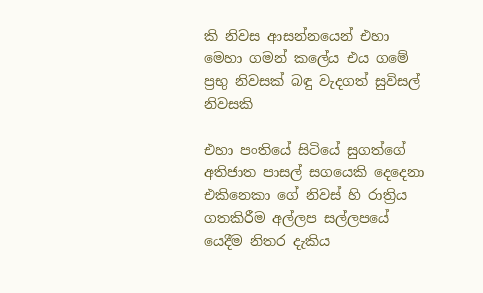කි නිවස ආසන්නයෙන් එහා මෙහා ගමන් කලේය එය ගමේ ප්‍රභු නිවසක්‌ බඳු වැදගත් සුවිසල් නිවසකි

එහා පංතියේ සිටියේ සුගත්ගේ අතිජාත පාසල් සගයෙකි දෙදෙනා එකිනෙකා ගේ නිවස්‌ හි රාත්‍රිය ගතකිරීම අල්ලප සල්ලපයේ යෙදීම නිතර දැකිය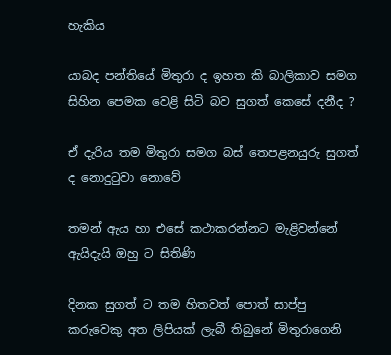හැකිය

යාබද පන්තියේ මිතුරා ද ඉහත කි බාලිකාව සමග සිහින පෙමක වෙළි සිටි බව සුගත් කෙසේ දනීද ?

ඒ දැරිය තම මිතුරා සමග බස්‌ තෙපළනයුරු සුගත් ද නොදුටුවා නොවේ

තමන් ඇය හා එසේ කථාකරන්නට මැළිවන්නේ ඇයිදැයි ඔහු ට සිතිණි

දිනක සුගත් ට තම හිතවත් පොත් සාප්පු කරුවෙකු අත ලිපියක්‌ ලැබී තිබුනේ මිතුරාගෙනි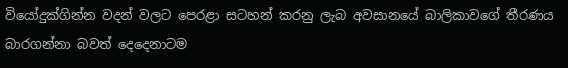වියෝදුක්‌ගින්න වදන් වලට පෙරළා සටහන් කරනු ලැබ අවසානයේ බාලිකාවගේ තීරණය බාරගන්නා බවත් දෙදෙනාටම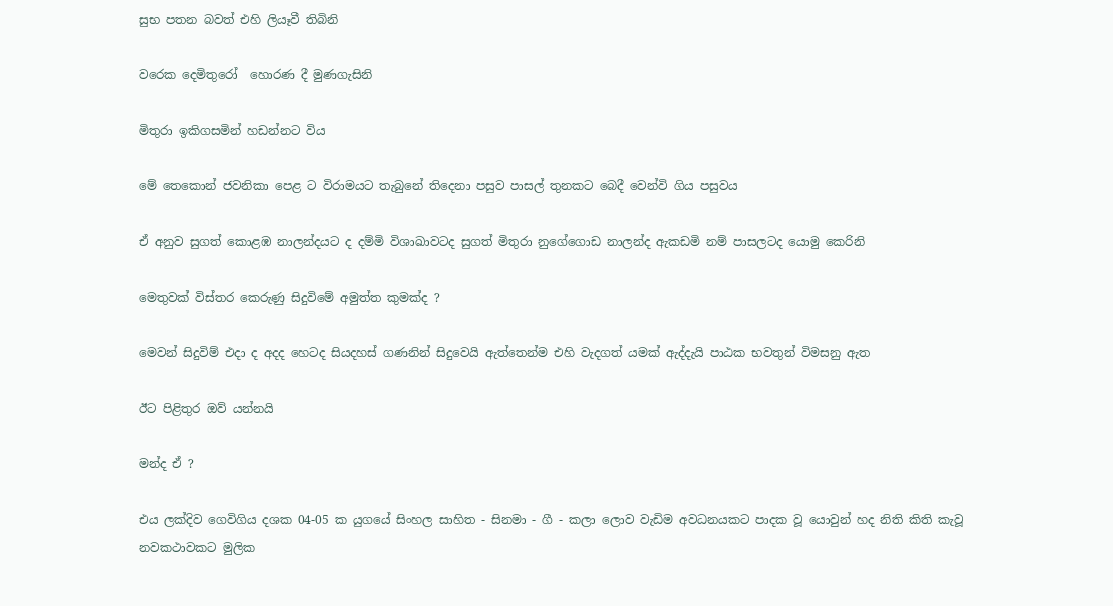සුභ පතන බවත් එහි ලියෑවී තිබිනි

වරෙක දෙමිතුරෝ  හොරණ දී මුණගැසිනි

මිතුරා ඉකිගසමින් හඩන්නට විය

මේ තෙකොන් ජවනිකා පෙළ ට විරාමයට තැබුනේ තිදෙනා පසුව පාසල් තුනකට බෙදී වෙන්වි ගිය පසුවය

ඒ අනුව සුගත් කොළඹ නාලන්දයට ද දම්මි විශාඛාවටද සුගත් මිතුරා නුගේගොඩ නාලන්ද ඇකඩමි නම් පාසලටද යොමු කෙරිනි

මෙතුවක්‌ විස්‌තර කෙරුණු සිදුවිමේ අමුත්ත කුමක්‌ද ?

මෙවන් සිදුවිම් එදා ද අදද හෙටද සියදහස්‌ ගණනින් සිදුවෙයි ඇත්තෙන්ම එහි වැදගත් යමක්‌ ඇද්දැයි පාඨක භවතුන් විමසනු ඇත

ඊට පිළිතුර ඔව් යන්නයි

මන්ද ඒ ?

එය ලක්‌දිව ගෙවිගිය දශක 04-05 ක යුගයේ සිංහල සාහිත - සිනමා - ගී - කලා ලොව වැඩිම අවධනයකට පාදක වූ යොවුන් හද නිති කිති කැවූ නවකථාවකට මුලික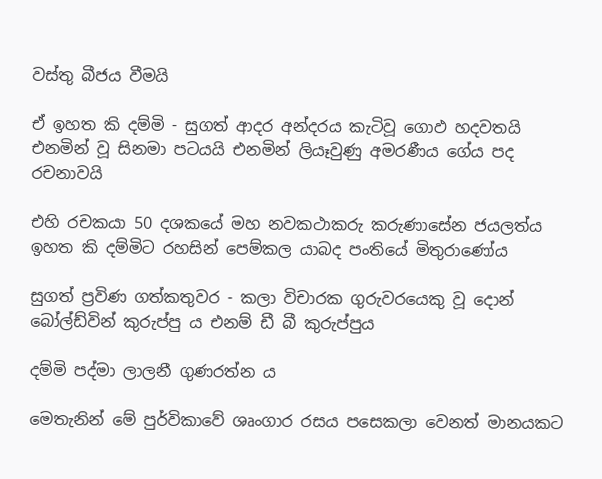වස්‌තු බීජය වීමයි

ඒ ඉහත කි දම්මි - සුගත් ආදර අන්දරය කැටිවූ ගොඵ හදවතයි එනමින් වූ සිනමා පටයයි එනමින් ලියෑවුණු අමරණීය ගේය පද රචනාවයි

එහි රචකයා 50 දශකයේ මහ නවකථාකරු කරුණාසේන ජයලත්ය ඉහත කි දම්මිට රහසින් පෙම්කල යාබද පංතියේ මිතුරාණෝය

සුගත් ප්‍රවිණ ගත්කතුවර - කලා විචාරක ගුරුවරයෙකු වූ දොන් බෝල්ඩ්වින් කුරුප්පු ය එනම් ඩී බී කුරුප්පුය

දම්මි පද්මා ලාලනී ගුණරත්න ය

මෙතැනින් මේ පුර්විකාවේ ශෘංගාර රසය පසෙකලා වෙනත් මානයකට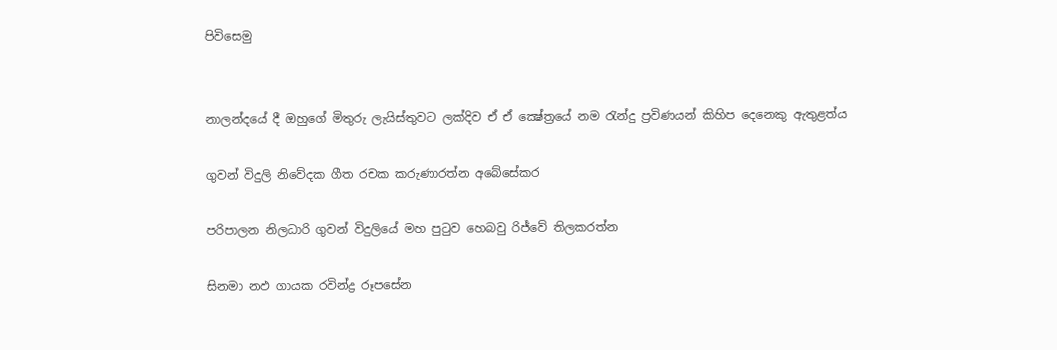පිවිසෙමු


නාලන්දයේ දී ඔහුගේ මිතුරු ලැයිස්‌තුවට ලක්‌දිව ඒ ඒ ක්‍ෂේත්‍රයේ නම රැන්දු ප්‍රවිණයන් කිහිප දෙනෙකු ඇතුළත්ය

ගුවන් විදුලි නිවේදක ගීත රචක කරුණාරත්න අබේසේකර

පරිපාලන නිලධාරි ගුවන් විදුලියේ මහ පුටුව හෙබවු රිජ්වේ තිලකරත්න

සිනමා නඵ ගායක රවින්ද්‍ර රූපසේන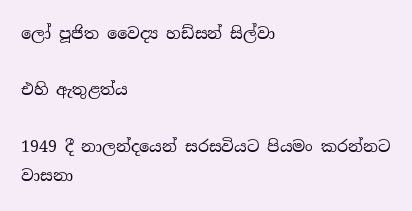ලෝ පූජිත වෛද්‍ය හඩ්සන් සිල්වා

එහි ඇතුළත්ය

1949 දී නාලන්දයෙන් සරසවියට පියමං කරන්නට වාසනා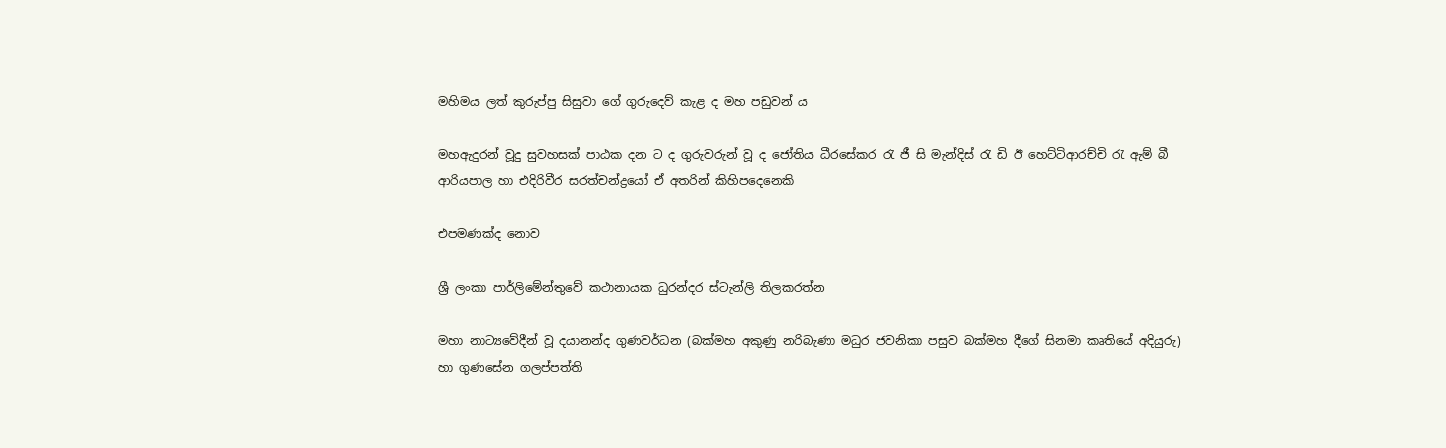මහිමය ලත් කුරුප්පු සිසුවා ගේ ගුරුදෙව් කැළ ද මහ පඩුවන් ය

මහඇදුරන් වූදු සුවහසක්‌ පාඨක දන ට ද ගුරුවරුන් වූ ද ජෝතිය ධීරසේකර රැ ජී සි මැන්දිස්‌ රැ ඩි ඊ හෙට්‌ටිආරච්චි රැ ඇම් බී ආරියපාල හා එදිරිවීර සරත්චන්ද්‍රයෝ ඒ අතරින් කිහිපදෙනෙකි

එපමණක්‌ද නොව

ශ්‍රී ලංකා පාර්ලිමේන්තුවේ කථානායක ධුරන්දර ස්‌ටැන්ලි තිලකරත්න

මහා නාට්‍යවේදීන් වූ දයානන්ද ගුණවර්ධන (බක්‌මහ අකුණු නරිබැණා මධුර ජවනිකා පසුව බක්‌මහ දීගේ සිනමා කෘතියේ අදියුරු) හා ගුණසේන ගලප්පත්ති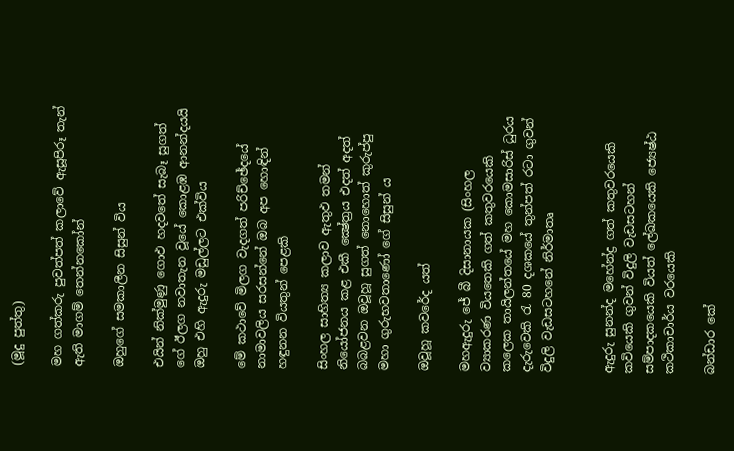(මූදු පුත්තු)

මහ ගත්කරු පුවත්පත් කලාවේ ඇසූපිරූ තැන් ඇති මාගම් තෙන්නකෝන්

ඔහුගේ සමකාලීන සිසුන් විය

එයින් නික්‌මුණු ගොඵ හදවතේ සැබෑ සුගත්
ගේ ඊලග නවාතැන වූයේ කොළඹ ආනන්දයයි ඔහු එහි ඇදුරු මඩුල්ලට එක්‌විය

මේ කථාවේ මිලග වැදගත් පරිච්ඡේදයේ නාමාවලිය සරසන්නේ ඔබ අප හොඳින් හඳුනන වියතුන් පෙළකි

සිංහල සාහිත්‍ය කලාව ඇතුඵ තමන් නියෝජනය කළ එකී ක්‍ෂේත්‍රය එදත් අදත් බබළවන ඔවූහූ සුගත් නොහොත් කුරුප්පු මහා ගුරුභවතාණෝ ගේ සිසුන් ය

ඔවූහූ කවරේද යත්

මහඇදුරු ජේ බී දිසානායක (සිංහල ව්‍යාකරණ වියතෙකි ගත් කතුවරයෙකි කලෙක තායිලන්තයේ මහ කොමසාරිස්‌ ධුරය දැරුවෙකි රැ 80 දශකයේ තුන්පත් රටා ගුවන් විදුලි වැඩසටහනේ නිර්මාතෘ


ඇදුරු සුනන්ද මහේන්ද්‍ර ගත් කතුවරයෙකි කවියෙකි ගුවන් විදුලි වැඩසටහන් සම්පාදකයෙකි වියත් ලේඛකයෙකි ජ්‍යෙෂ්ඨ කථිකාචාර්ය වරයෙකි

බන්ඩාර කේ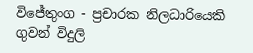විජේතුංග - ප්‍රචාරක නිලධාරියෙකි ගුවන් විදුලි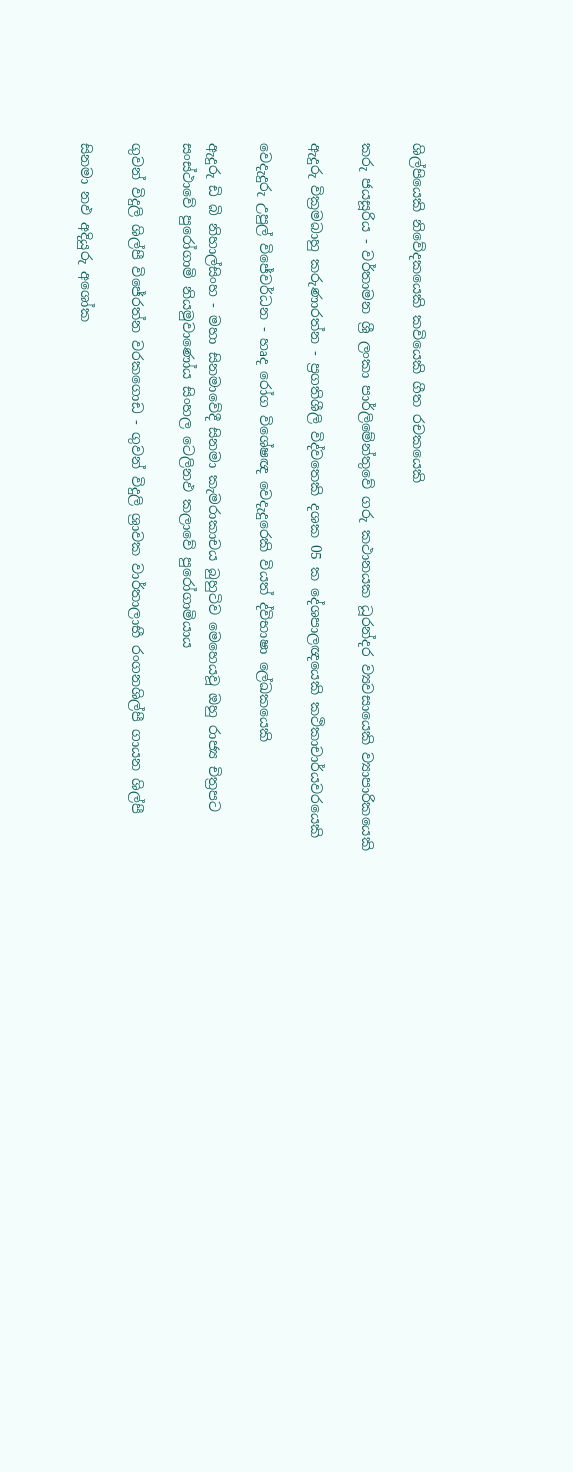ශිල්පියෙකි නිවේදකයෙකි කවියෙකි ගීත රචකයෙකි

කරු ජයසූරිය - වර්තාමන ශ්‍රී ලංකා පාර්ලිමේන්තුවේ ගරු කථානයක ධූරන්දර ව්‍යවසායෙකි ව්‍යාපාරිකයෙකි

ඇදුරු වික්‍රමබාහු කරුණාරත්න - ප්‍රගතිශීලි විද්වතෙකි දශක 05 ක දේශපාලඥයෙකි කථිකාචාර්යවරයෙකි

වෙදැදුරු උපුල් විජේවර්ධන - හෘද රෝග විශේෂඥ වෙදැදුරෙකි වියත් ද්විභාෂා ලේඛකයෙකි

ඇදුරු ඩි බි නිහාල්සිංහ - මහා සිනමාවේදී සිනමා කැමරාකාචය බුහුටිව මෙහෙයවූ ඔහු රාජ්‍ය චිත්‍රපට සංස්‌ථාවේ පුරෝගාමි නියමුවාණෝය සිංහල ටෙලිනඵ කලාවේ පුරෝගාමියාය

ගුවන් විදුලි ශිල්පී විජේරත්න වරකගොඩ - ගුවන් විදුලි ශ්‍රාවක වාර්තාලාභී රංගනශිල්පී ගායන ශිල්පී

සිනමා නඵ අදියුරු අශෝක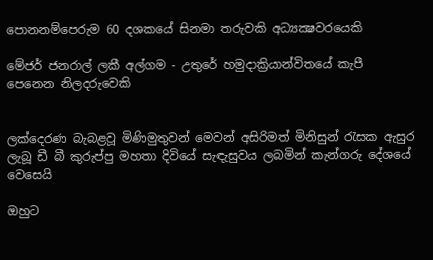පොනනම්පෙරුම 60 දශකයේ සිනමා තරුවකි අධ්‍යක්‍ෂවරයෙකි

මේජර් ජනරාල් ලකී අල්ගම - උතුරේ හමුදාක්‍රියාන්විතයේ කැපී පෙනෙන නිලදරුවෙකි


ලක්‌දෙරණ බැබළවූ මිණිමුතුවන් මෙවන් අසිරිමත් මිනිසුන් රැසක ඇසුර ලැබූ ඩී බී කුරුප්පු මහතා දිවියේ සැඳැසුවය ලබමින් කැන්ගරු දේශයේ වෙසෙයි

ඔහුට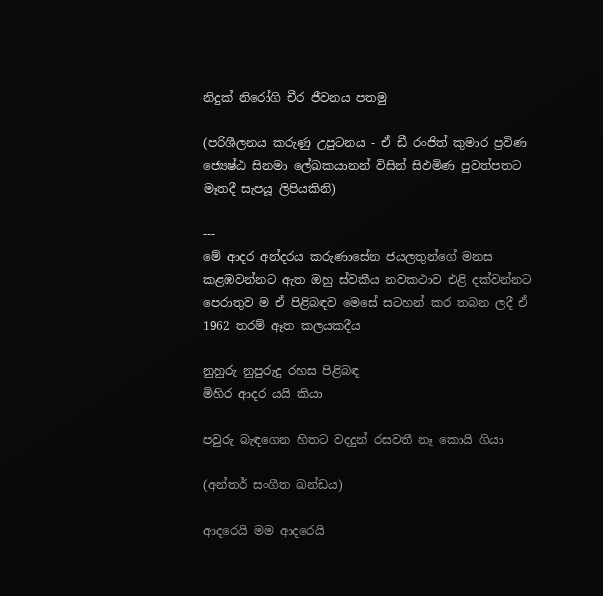නිදුක්‌ නිරෝගි චීර ජීවනය පතමු

(පරිශීලනය කරුණු උපුටනය - ඒ ඩී රංජිත් කුමාර ප්‍රවිණ ජ්‍යෙෂ්ඨ සිනමා ලේඛකයානන් විසින් සිඵමිණ පුවත්පතට මෑතදී සැපයූ ලිපියකිනි)

---
මේ ආදර අන්දරය කරුණාසේන ජයලතුන්ගේ මනස කළඹවන්නට ඇත ඔහු ස්‌වකීය නවකථාව එළි දක්‌වන්නට පෙරාතුව ම ඒ පිළිබඳව මෙසේ සටහන් කර තබන ලදී ඒ 1962 තරම් ඈත කලයකදීය

නුහුරු නුපුරුදු රහස පිළිබඳ
මිහිර ආදර යයි කියා

පවුරු බැඳගෙන හිතට වදදුන් රසවතී නෑ කොයි ගියා

(අන්තර් සංගීත ඛන්ඩය)

ආදරෙයි මම ආදරෙයි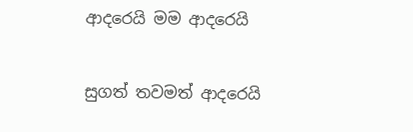ආදරෙයි මම ආදරෙයි

සුගත් තවමත් ආදරෙයි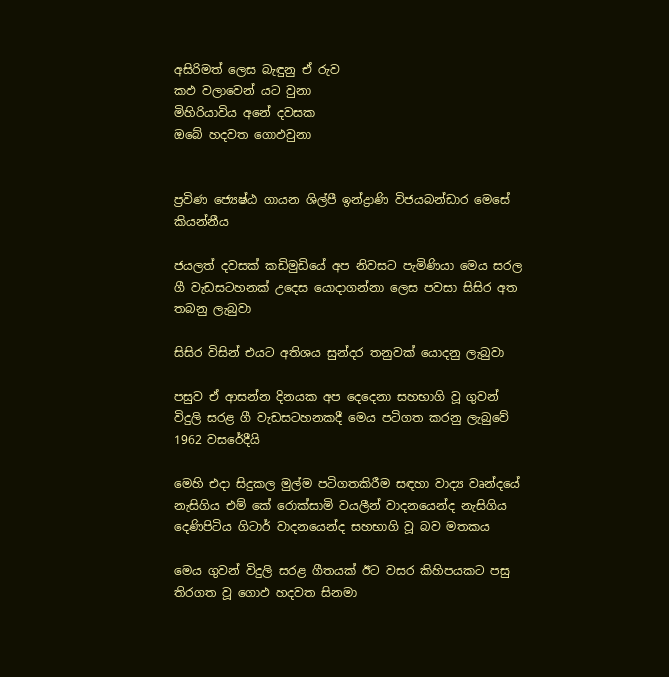අසිරිමත් ලෙස බැඳුනු ඒ රුව
කඵ වලාවෙන් යට වුනා
මිහිරියාවිය අනේ දවසක
ඔබේ හදවත ගොඵවුනා


ප්‍රවිණ ජ්‍යෙෂ්ඨ ගායන ශිල්පී ඉන්ද්‍රාණි විජයබන්ඩාර මෙසේ කියන්නීය

ජයලත් දවසක්‌ කඩිමුඩියේ අප නිවසට පැමිණියා මෙය සරල ගී වැඩසටහනක්‌ උදෙස යොදාගන්නා ලෙස පවසා සිසිර අත තබනු ලැබුවා

සිසිර විසින් එයට අතිශය සුන්දර තනුවක්‌ යොදනු ලැබුවා

පසුව ඒ ආසන්න දිනයක අප දෙදෙනා සහභාගි වූ ගුවන් විදුලි සරළ ගී වැඩසටහනකදී මෙය පටිගත කරනු ලැබුවේ 1962 වසරේදීයි

මෙහි එදා සිදුකල මුල්ම පටිගතකිරීම සඳහා වාද්‍ය වෘන්දයේ නැසිගිය එම් කේ රොක්‌සාමි වයලීන් වාදනයෙන්ද නැසිගිය
දෙණිපිටිය ගිටාර් වාදනයෙන්ද සහභාගි වූ බව මතකය

මෙය ගුවන් විදුලි සරළ ගීතයක්‌ ඊට වසර කිහිපයකට පසු තිරගත වූ ගොඵ හදවත සිනමා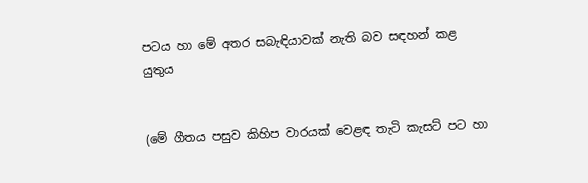පටය හා මේ අතර සබැඳියාවක්‌ නැති බව සඳහන් කළ යුතුය


(මේ ගීතය පසුව කිහිප වාරයක්‌ වෙළඳ තැටි කැසට්‌ පට හා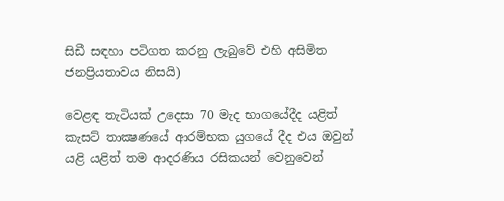සිඩී සඳහා පටිගත කරනු ලැබුවේ එහි අසිමිත ජනප්‍රියතාවය නිසයි)

වෙළඳ තැටියක්‌ උදෙසා 70 මැද භාගයේදීද යළිත් කැසට්‌ තාක්‍ෂණයේ ආරම්භක යුගයේ දීද එය ඔවුන් යළි යළිත් තම ආදරණිය රසිකයන් වෙනුවෙන්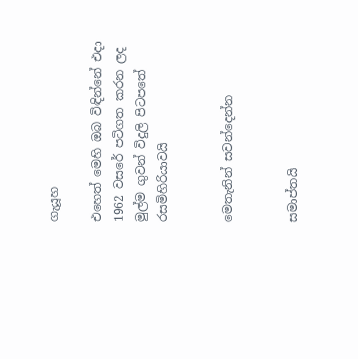ගැයූහ

එහෙත් මෙහි ඔබ විඳින්නේ එදා 1962 වසරේ පටිගත කරන ලද මුල්ම ගුවන් විදුලි පිටපතේ රසමිහිරියාවයි


මෙතැනින් සවන්දෙන්න


සමාප්තයි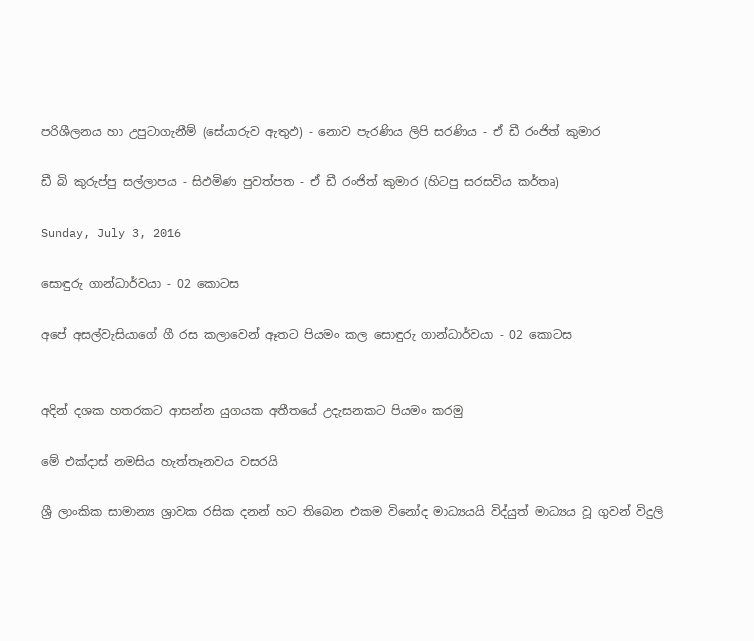පරිශීලනය හා උපුටාගැනීම් (සේයාරුව ඇතුඵ) - නොව පැරණිය ලිපි සරණිය - ඒ ඩී රංජිත් කුමාර

ඩී බි කුරුප්පු සල්ලාපය - සිඵමිණ පුවත්පත - ඒ ඩී රංජිත් කුමාර (හිටපු සරසවිය කර්තෘ)

Sunday, July 3, 2016

සොඳුරු ගාන්ධාර්වයා - 02 කොටස

අපේ අසල්වැසියාගේ ගී රස කලාවෙන් ඈතට පියමං කල සොඳුරු ගාන්ධාර්වයා - 02 කොටස


අදින් දශක හතරකට ආසන්න යුගයක අතීතයේ උදැසනකට පියමං කරමු

මේ එක්‌දාස්‌ නමසිය හැත්තෑනවය වසරයි

ශ්‍රී ලාංකික සාමාන්‍ය ශ්‍රාවක රසික දනන් හට තිබෙන එකම විනෝද මාධ්‍යයයි විද්යුත් මාධ්‍යය වූ ගුවන් විදුලි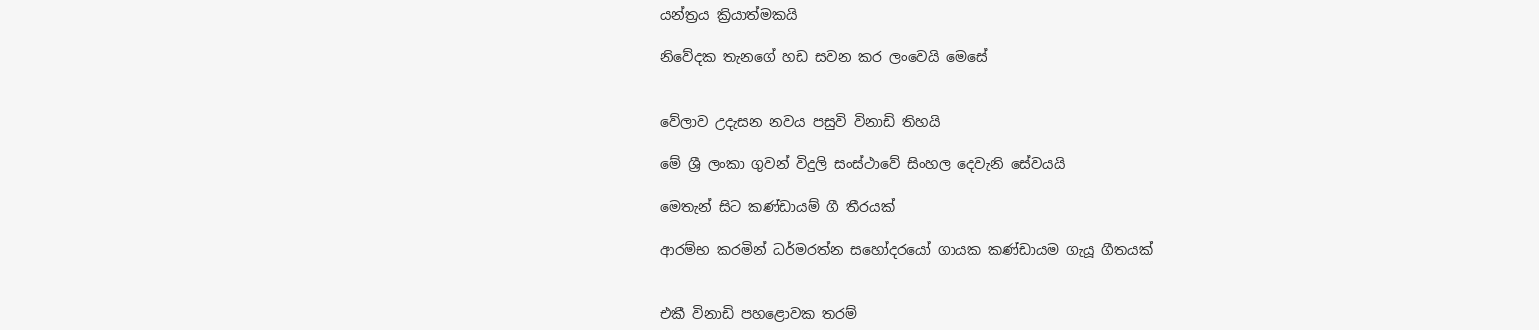යන්ත්‍රය ක්‍රියාත්මකයි

නිවේදක තැනගේ හඩ සවන කර ලංවෙයි මෙසේ


වේලාව උදැසන නවය පසුවි විනාඩි තිහයි

මේ ශ්‍රී ලංකා ගුවන් විදුලි සංස්‌ථාවේ සිංහල දෙවැනි සේවයයි

මෙතැන් සිට කණ්‌ඩායම් ගී තීරයක්‌

ආරම්භ කරමින් ධර්මරත්න සහෝදරයෝ ගායක කණ්‌ඩායම ගැයූ ගීතයක්‌


එකී විනාඩි පහළොවක තරම්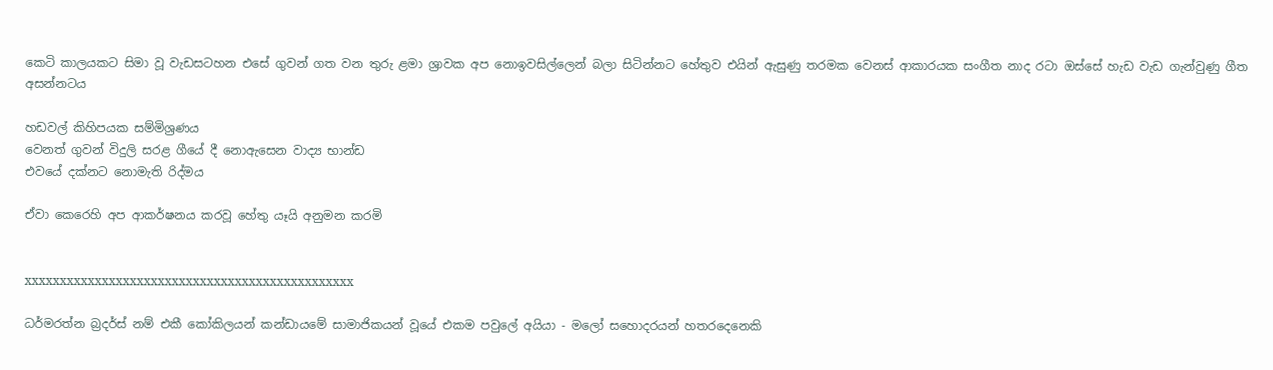කෙටි කාලයකට සිමා වූ වැඩසටහන එසේ ගුවන් ගත වන තුරු ළමා ශ්‍රාවක අප නොඉවසිල්ලෙන් බලා සිටින්නට හේතුව එයින් ඇසුණු තරමක වෙනස්‌ ආකාරයක සංගීත නාද රටා ඔස්‌සේ හැඩ වැඩ ගැන්වුණු ගීත අසන්නටය

හඩවල් කිහිපයක සම්මිශ්‍රණය
වෙනත් ගුවන් විදුලි සරළ ගීයේ දී නොඇසෙන වාද්‍ය භාන්ඩ
එවයේ දක්‌නට නොමැති රිද්මය

ඒවා කෙරෙහි අප ආකර්ෂනය කරවූ හේතු යෑයි අනුමන කරමි


xxxxxxxxxxxxxxxxxxxxxxxxxxxxxxxxxxxxxxxxxxxxxxx

ධර්මරත්න බ්‍රදර්ස්‌ නම් එකී කෝකිලයන් කන්ඩායමේ සාමාජිකයන් වූයේ එකම පවුලේ අයියා - මලෝ සහොදරයන් හතරදෙනෙකි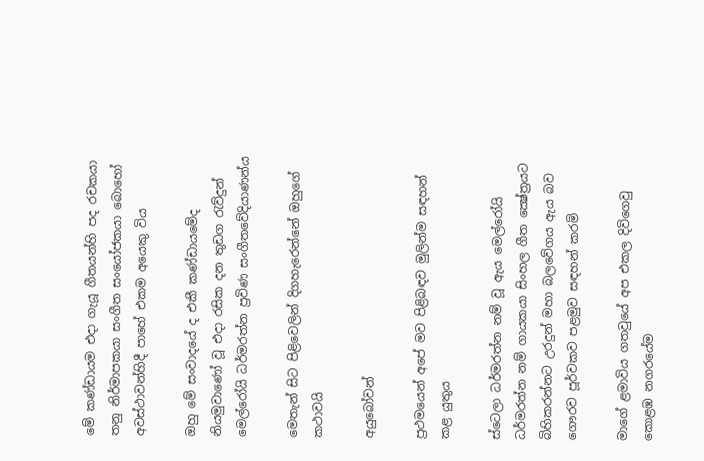මේ කණ්‌ඩායම එදා ගැයූ ගීතයන්හි පද රචකයා තනු නිර්මාපකයා සංගීත සංයෝජකයා බොහෝ අවස්‌ථාවන්හිදී පාහේ එකම අයෙකු විය

ඔහු මේ සංවාදයේ ද එකී කණ්‌ඩායමේද නියමුවාණෝ වූ එදා රසික දන තුඩග රැව්දුන් මෙල්රෝයි ධර්මරත්න ප්‍රවිණ සංගීතවේදියාණන්ය

මෙතැන් සිට පිළිවෙලින් දිගහැරෙන්නේ ඔහුගේ කථාවයි

අයුබෝවන්

ප්‍රථමයෙන් අපේ මව පිළිබඳව මුලින්ම සඳහන් කළ යුතුය

ස්‌ටෙලා ධර්මරත්න නම් වූ ඇය මෙල්රෝයි ධර්මරත්න නම් ගායකයා සිංහල ගීත ක්‍ෂේත්‍රයට බිහිකරන්නට උරදුන් මහා බලවේගය ඇය බව ගෞරව පූර්වකව පළමුව සඳහන් කරමි

මාගේ ළමාවිය ගතවුයේ අප එකල දිවිගෙවු කොළඹ නගරයේම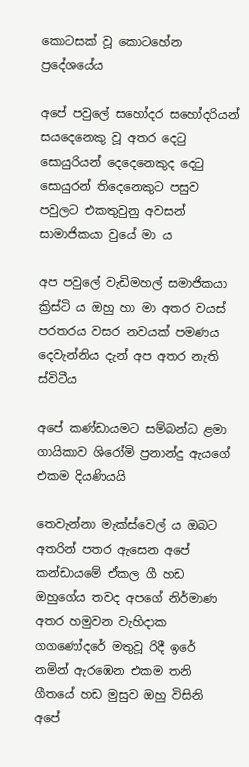කොටසක්‌ වූ කොටහේන ප්‍රදේශයේය

අපේ පවුලේ සහෝදර සහෝදරියන් සයදෙනෙකු වූ අතර දෙටු සොයුරියන් දෙදෙනෙකුද දෙටු සොයුරන් තිදෙනෙකුට පසුව පවුලට එකතුවුනු අවසන් සාමාජිකයා වුයේ මා ය

අප පවුලේ වැඩිමහල් සමාජිකයා ක්‍රිස්‌ටි ය ඔහු හා මා අතර වයස්‌ පරතරය වසර නවයක්‌ පමණය දෙවැන්නිය දැන් අප අතර නැති ස්‌විටීය

අපේ කණ්‌ඩායමට සම්බන්ධ ළමා ගායිකාව ශිරෝමි ප්‍රනාන්දු ඇයගේ එකම දියණියයි

තෙවැන්නා මැක්‌ස්‌වෙල් ය ඔබට අතරින් පතර ඇසෙන අපේ කන්ඩායමේ ඒකල ගී හඩ ඔහුගේය තවද අපගේ නිර්මාණ අතර හමුවන වැහිදාක ගගණෝදරේ මතුවූ රිදී ඉරේ නමින් ඇරඹෙන එකම තනි ගීතයේ හඩ මුසුව ඔහු විසිනි අපේ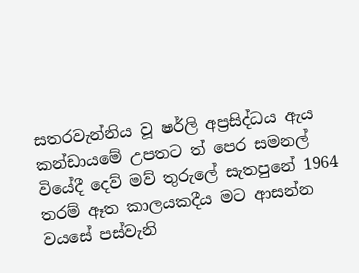සතරවැන්නිය වූ ෂර්ලි අප්‍රසිද්ධය ඇය කන්ඩායමේ උපතට ත් පෙර සමනල් වියේදී දෙව් මව් තුරුලේ සැතපුනේ 1964 තරම් ඈත කාලයකදීය මට ආසන්න වයසේ පස්‌වැනි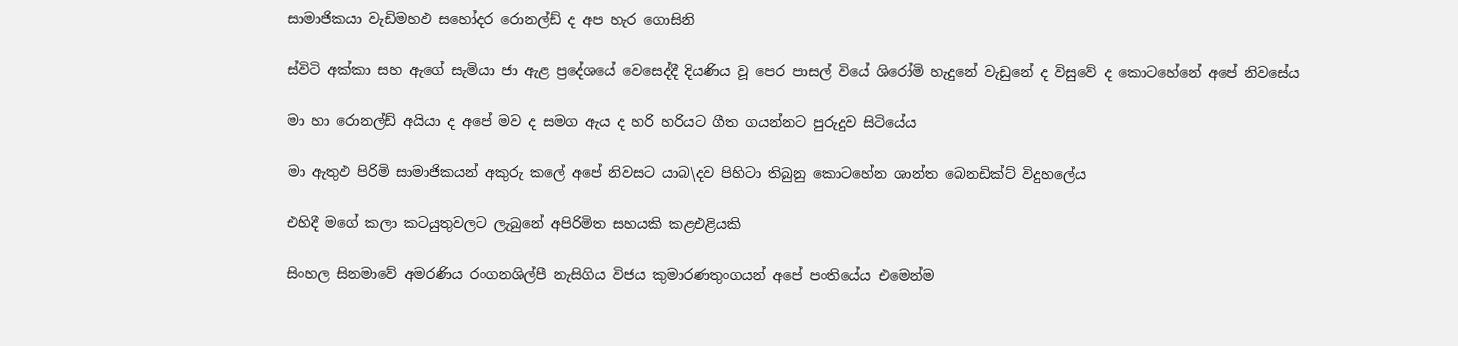සාමාජිකයා වැඩිමහඵ සහෝදර රොනල්ඩ් ද අප හැර ගොසිනි

ස්‌විටි අක්‌කා සහ ඇගේ සැමියා ජා ඇළ ප්‍රදේශයේ වෙසෙද්දී දියණිය වූ පෙර පාසල් වියේ ශිරෝමි හැදුනේ වැඩුනේ ද විසුවේ ද කොටහේනේ අපේ නිවසේය

මා හා රොනල්ඩ් අයියා ද අපේ මව ද සමග ඇය ද හරි හරියට ගීත ගයන්නට පුරුදුව සිටියේය

මා ඇතුඵ පිරිමි සාමාජිකයන් අකුරු කලේ අපේ නිවසට යාබ\දව පිහිටා තිබුනු කොටහේන ශාන්ත බෙනඩික්‌ට්‌ විදුහලේය

එහිදී මගේ කලා කටයුතුවලට ලැබුනේ අපිරිමිත සහයකි කළඑළියකි

සිංහල සිනමාවේ අමරණිය රංගනශිල්පී නැසිගිය විජය කුමාරණතුංගයන් අපේ පංතියේය එමෙන්ම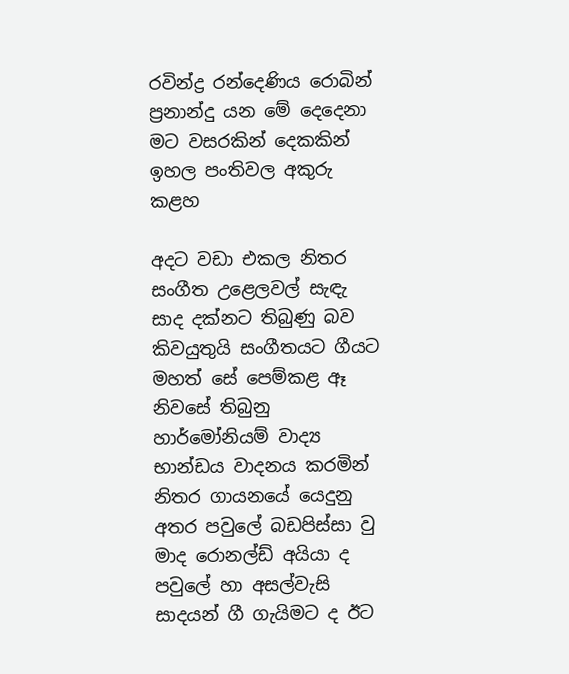රවින්ද්‍ර රන්දෙණිය රොබින් ප්‍රනාන්දු යන මේ දෙදෙනා මට වසරකින් දෙකකින් ඉහල පංතිවල අකුරු කළහ

අදට වඩා එකල නිතර සංගීත උළෙලවල් සැඳැ සාද දක්‌නට තිබුණු බව කිවයුතුයි සංගීතයට ගීයට මහත් සේ පෙම්කළ ඈ නිවසේ තිබුනු හාර්මෝනියම් වාද්‍ය භාන්ඩය වාදනය කරමින් නිතර ගායනයේ යෙදුනු අතර පවුලේ බඩපිස්‌සා වු මාද රොනල්ඩ් අයියා ද පවුලේ හා අසල්වැසි සාදයන් ගී ගැයිමට ද ඊට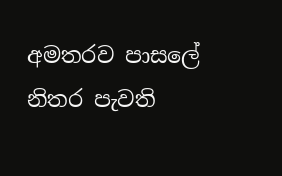අමතරව පාසලේ නිතර පැවති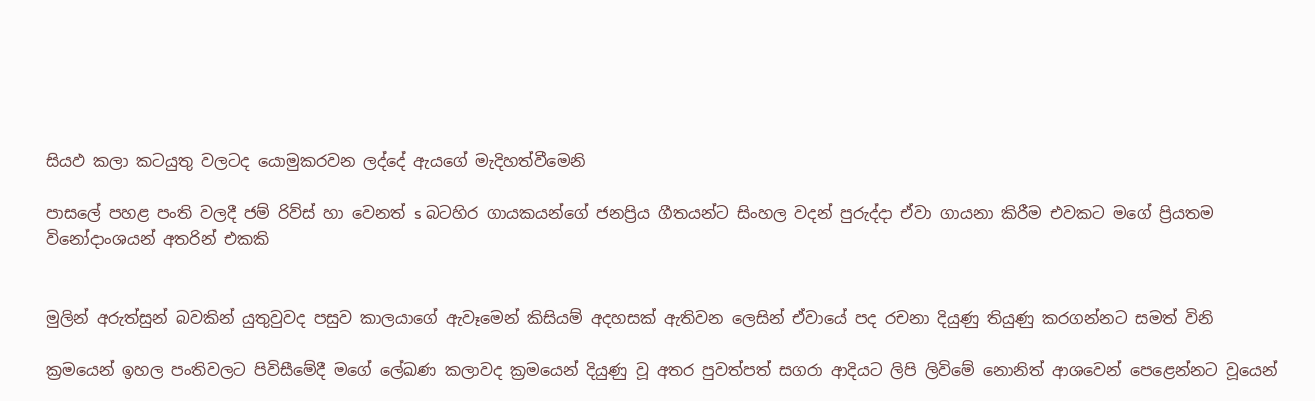සියඵ කලා කටයුතු වලටද යොමුකරවන ලද්දේ ඇයගේ මැදිහත්වීමෙනි

පාසලේ පහළ පංති වලදී ජම් රිව්ස්‌ හා වෙනත් s බටහිර ගායකයන්ගේ ජනප්‍රිය ගීතයන්ට සිංහල වදන් පුරුද්දා ඒවා ගායනා කිරීම එවකට මගේ ප්‍රියතම විනෝදාංශයන් අතරින් එකකි


මුලින් අරුත්සුන් බවකින් යුතුවුවද පසුව කාලයාගේ ඇවෑමෙන් කිසියම් අදහසක්‌ ඇතිවන ලෙසින් ඒවායේ පද රචනා දියුණු තියුණු කරගන්නට සමත් විනි

ක්‍රමයෙන් ඉහල පංතිවලට පිවිසීමේදී මගේ ලේඛණ කලාවද ක්‍රමයෙන් දියුණු වූ අතර පුවත්පත් සගරා ආදියට ලිපි ලිවිමේ නොනිත් ආශවෙන් පෙළෙන්නට වූයෙන්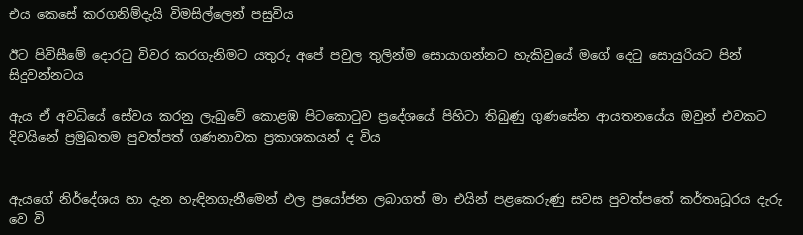එය කෙසේ කරගනිම්දැයි විමසිල්ලෙන් පසුවිය

ඊට පිවිසීමේ දොරටු විවර කරගැනිමට යතුරු අපේ පවුල තුලින්ම සොයාගන්නට හැකිවුයේ මගේ දෙටු සොයුරියට පින් සිදුවන්නටය

ඇය ඒ අවධියේ සේවය කරනු ලැබුවේ කොළඹ පිටකොටුව ප්‍රදේශයේ පිහිටා තිබුණු ගුණසේන ආයතනයේය ඔවුන් එවකට දිවයිනේ ප්‍රමුඛතම පුවත්පත් ගණනාවක ප්‍රකාශකයන් ද විය


ඇයගේ නිර්දේශය හා දැන හැඳිනගැනීමෙන් ඵල ප්‍රයෝජන ලබාගත් මා එයින් පළකෙරුණු සවස පුවත්පතේ කර්තෘධූරය දැරු වෙ වි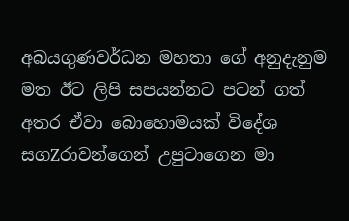අබයගුණවර්ධන මහතා ගේ අනුදැනුම මත ඊට ලිපි සපයන්නට පටන් ගත් අතර ඒවා බොහොමයක්‌ විදේශ සගZරාවන්ගෙන් උපුටාගෙන මා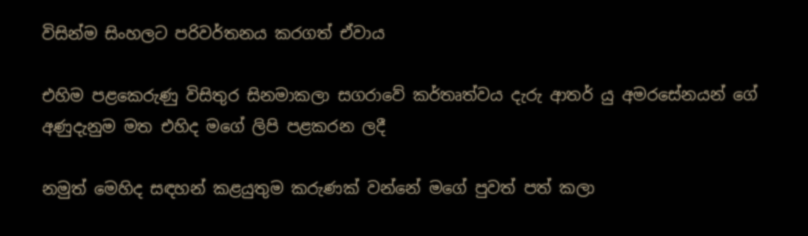විසින්ම සිංහලට පරිවර්තනය කරගත් ඒවාය

එහිම පළකෙරුණු විසිතුර සිනමාකලා සගරාවේ කර්තෘත්වය දැරු ආතර් යු අමරසේනයන් ගේ අණුදැනුම මත එහිද මගේ ලිපි පළකරන ලදී

නමුත් මෙහිද සඳහන් කළයුතුම කරුණක්‌ වන්නේ මගේ පුවත් පත් කලා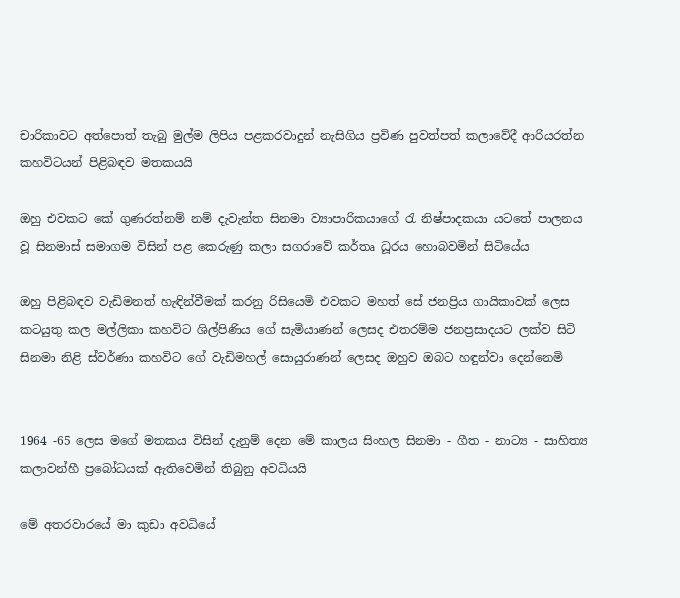චාරිකාවට අත්පොත් තැබු මුල්ම ලිපිය පළකරවාදුන් නැසිගිය ප්‍රවිණ පුවත්පත් කලාවේදී ආරියරත්න කහවිටයන් පිළිබඳව මතකයයි

ඔහු එවකට කේ ගුණරත්නම් නම් දැවැන්ත සිනමා ව්‍යාපාරිකයාගේ රැ නිෂ්පාදකයා යටතේ පාලනය වූ සිනමාස්‌ සමාගම විසින් පළ කෙරුණු කලා සගරාවේ කර්තෘ ධූරය හොබවමින් සිටියේය

ඔහු පිළිබඳව වැඩිමනත් හැඳින්වීමක්‌ කරනු රිසියෙමි එවකට මහත් සේ ජනප්‍රිය ගායිකාවක්‌ ලෙස කටයුතු කල මල්ලිකා කහවිට ශිල්පිණිය ගේ සැමියාණන් ලෙසද එතරම්ම ජනප්‍රසාදයට ලක්‌ව සිටි සිනමා නිළි ස්‌වර්ණා කහවිට ගේ වැඩිමහල් සොයුරාණන් ලෙසද ඔහුව ඔබට හඳුන්වා දෙන්නෙමි


1964 -65 ලෙස මගේ මතකය විසින් දැනුම් දෙන මේ කාලය සිංහල සිනමා - ගීත - නාට්‍ය - සාහිත්‍ය කලාවන්හී ප්‍රබෝධයක්‌ ඇතිවෙමින් තිබුනු අවධියයි

මේ අතරවාරයේ මා කුඩා අවධියේ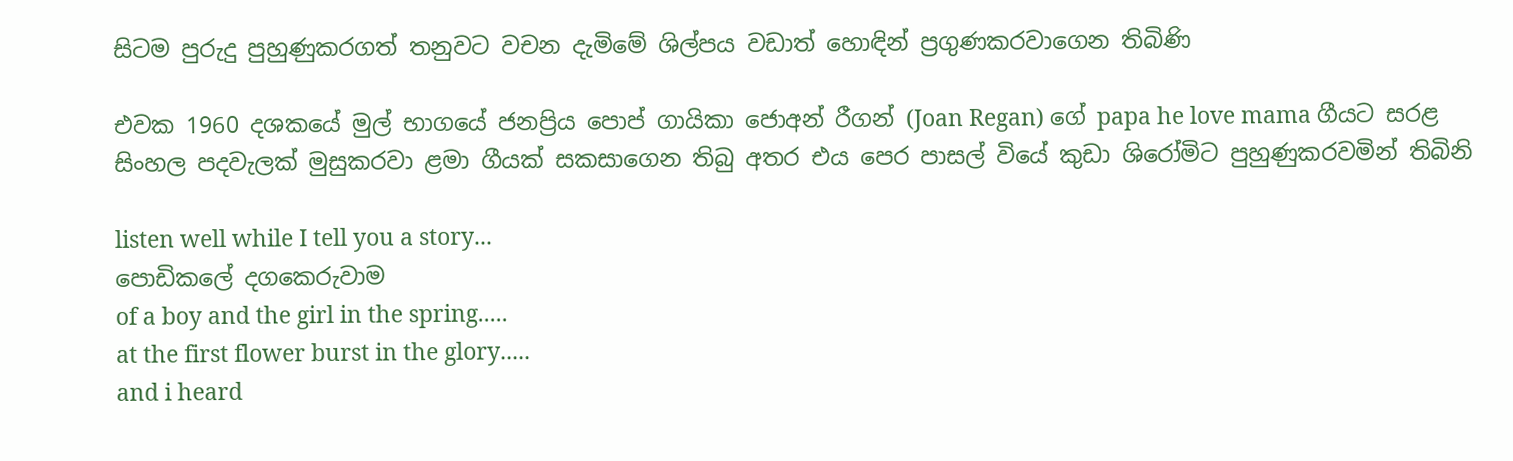සිටම පුරුදු පුහුණුකරගත් තනුවට වචන දැමිමේ ශිල්පය වඩාත් හොඳින් ප්‍රගුණකරවාගෙන තිබිණි

එවක 1960 දශකයේ මුල් භාගයේ ජනප්‍රිය පොප් ගායිකා ජොඅන් රීගන් (Joan Regan) ගේ papa he love mama ගීයට සරළ සිංහල පදවැලක්‌ මුසුකරවා ළමා ගීයක්‌ සකසාගෙන තිබු අතර එය පෙර පාසල් වියේ කුඩා ශිරෝමිට පුහුණුකරවමින් තිබිනි

listen well while I tell you a story...
පොඩිකලේ දගකෙරුවාම
of a boy and the girl in the spring.....
at the first flower burst in the glory.....
and i heard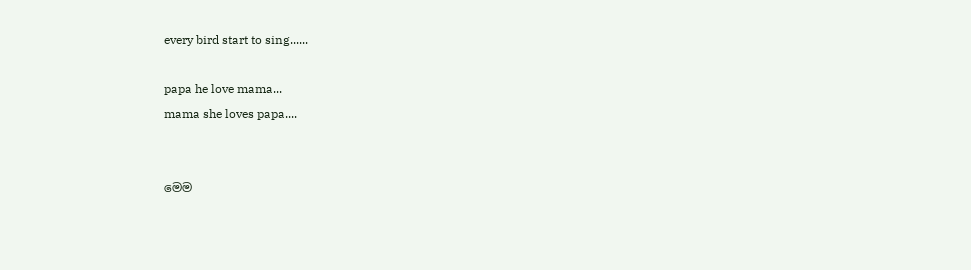every bird start to sing......

papa he love mama...
mama she loves papa....


මෙම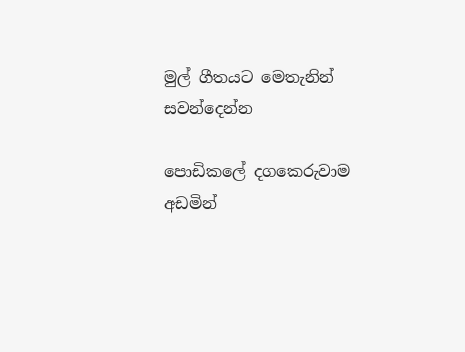මුල් ගීතයට මෙතැනින් සවන්දෙන්න

පොඩිකලේ දගකෙරුවාම
අඩමින්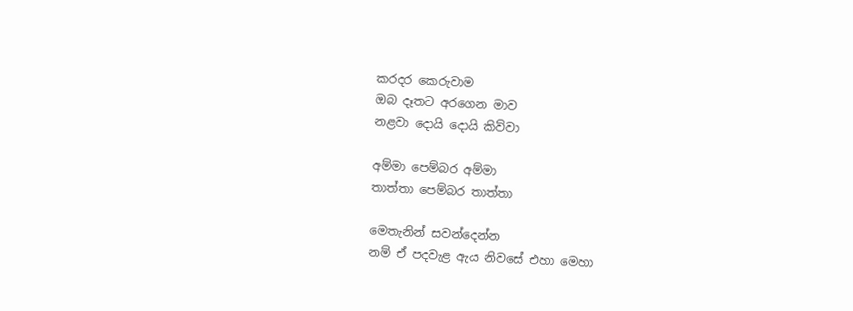කරදර කෙරුවාම
ඔබ දෑතට අරගෙන මාව
නළවා දොයි දොයි කිව්වා

අම්මා පෙම්බර අම්මා
තාත්තා පෙම්බර තාත්තා

මෙතැනින් සවන්දෙන්න
නම් ඒ පදවැළ ඇය නිවසේ එහා මෙහා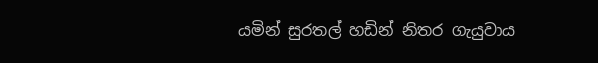යමින් සුරතල් හඩින් නිතර ගැයුවාය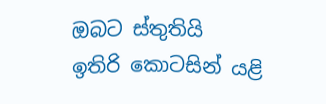ඔබට ස්‌තුතියි
ඉතිරි කොටසින් යළි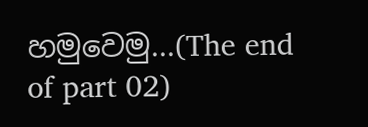හමුවෙමු...(The end of part 02)